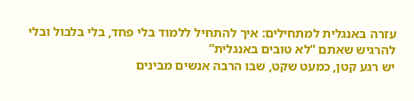עזרה באנגלית למתחילים: איך להתחיל ללמוד בלי פחד, בלי בלבול ובלי להרגיש שאתם “לא טובים באנגלית”
יש רגע קטן, כמעט שקט, שבו הרבה אנשים מבינים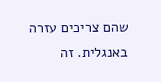שהם צריכים עזרה באנגלית. זה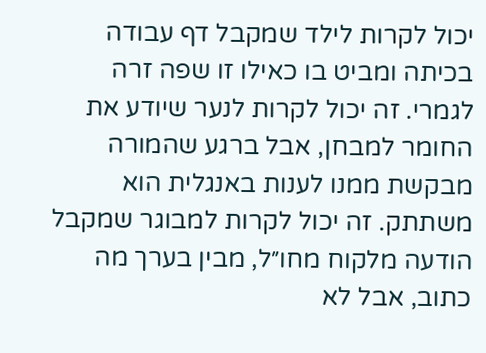יכול לקרות לילד שמקבל דף עבודה בכיתה ומביט בו כאילו זו שפה זרה לגמרי. זה יכול לקרות לנער שיודע את החומר למבחן, אבל ברגע שהמורה מבקשת ממנו לענות באנגלית הוא משתתק. זה יכול לקרות למבוגר שמקבל הודעה מלקוח מחו״ל, מבין בערך מה כתוב, אבל לא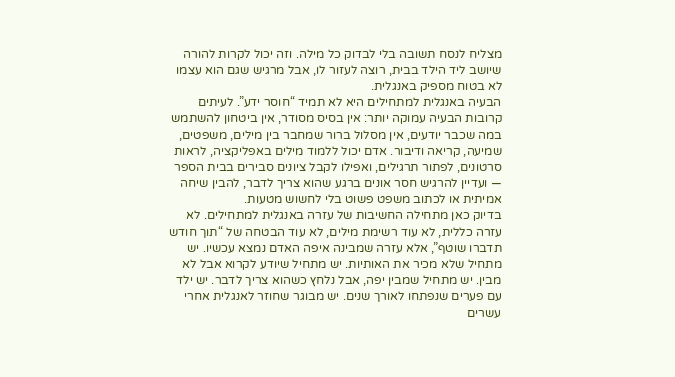מצליח לנסח תשובה בלי לבדוק כל מילה. וזה יכול לקרות להורה שיושב ליד הילד בבית, רוצה לעזור לו, אבל מרגיש שגם הוא עצמו לא בטוח מספיק באנגלית.
הבעיה באנגלית למתחילים היא לא תמיד “חוסר ידע”. לעיתים קרובות הבעיה עמוקה יותר: אין בסיס מסודר, אין ביטחון להשתמש במה שכבר יודעים, אין מסלול ברור שמחבר בין מילים, משפטים, שמיעה, קריאה ודיבור. אדם יכול ללמוד מילים באפליקציה, לראות סרטונים, לפתור תרגילים, ואפילו לקבל ציונים סבירים בבית הספר — ועדיין להרגיש חסר אונים ברגע שהוא צריך לדבר, להבין שיחה אמיתית או לכתוב משפט פשוט בלי לחשוש מטעות.
בדיוק כאן מתחילה החשיבות של עזרה באנגלית למתחילים. לא עזרה כללית, לא עוד רשימת מילים, לא עוד הבטחה של “תוך חודש תדברו שוטף”, אלא עזרה שמבינה איפה האדם נמצא עכשיו. יש מתחיל שלא מכיר את האותיות. יש מתחיל שיודע לקרוא אבל לא מבין. יש מתחיל שמבין יפה, אבל נלחץ כשהוא צריך לדבר. יש ילד עם פערים שנפתחו לאורך שנים. יש מבוגר שחוזר לאנגלית אחרי עשרים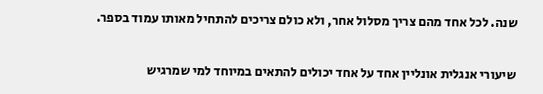שנה. לכל אחד מהם צריך מסלול אחר, ולא כולם צריכים להתחיל מאותו עמוד בספר.

שיעורי אנגלית אונליין אחד על אחד יכולים להתאים במיוחד למי שמרגיש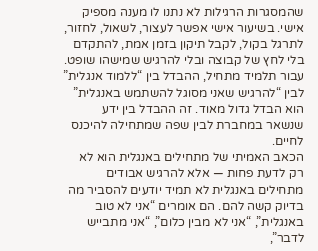שהמסגרות הרגילות לא נתנו לו מענה מספיק אישי. בשיעור אישי אפשר לעצור, לשאול, לחזור, לתרגל בקול, לקבל תיקון בזמן אמת, להתקדם בלי לחץ של קבוצה ובלי להרגיש שמישהו שופט. עבור תלמיד מתחיל, ההבדל בין “ללמוד אנגלית” לבין “להרגיש שאני מסוגל להשתמש באנגלית” הוא הבדל גדול מאוד. זה ההבדל בין ידע שנשאר במחברת לבין שפה שמתחילה להיכנס לחיים.
הכאב האמיתי של מתחילים באנגלית הוא לא רק לדעת פחות — אלא להרגיש אבודים
מתחילים באנגלית לא תמיד יודעים להסביר מה בדיוק קשה להם. הם אומרים “אני לא טוב באנגלית”, “אני לא מבין כלום”, “אני מתבייש לדבר”,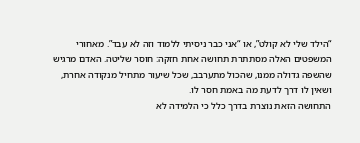“הילד שלי לא קולט”, או “אני כבר ניסיתי ללמוד וזה לא עבד”. מאחורי המשפטים האלה מסתתרת תחושה אחת חזקה: חוסר שליטה. האדם מרגיש שהשפה גדולה ממנו, שהכול מתערבב, שכל שיעור מתחיל מנקודה אחרת, ושאין לו דרך לדעת מה באמת חסר לו.
התחושה הזאת נוצרת בדרך כלל כי הלמידה לא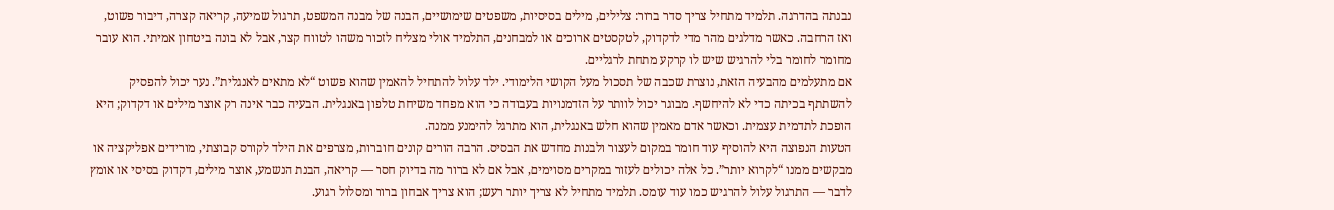נבנתה בהדרגה. תלמיד מתחיל צריך סדר ברור: צלילים, מילים בסיסיות, משפטים שימושיים, הבנה של מבנה המשפט, תרגול שמיעה, קריאה קצרה, דיבור פשוט, ואז הרחבה. כאשר מדלגים מהר מדי לדקדוק, לטקסטים ארוכים או למבחנים, התלמיד אולי מצליח לזכור משהו לטווח קצר, אבל לא בונה ביטחון אמיתי. הוא עובר מחומר לחומר בלי להרגיש שיש לו קרקע מתחת לרגליים.
אם מתעלמים מהבעיה הזאת, נוצרת שכבה של תסכול מעל הקושי הלימודי. ילד עלול להתחיל להאמין שהוא פשוט “לא מתאים לאנגלית”. נער יכול להפסיק להשתתף בכיתה כדי לא להיחשף. מבוגר יכול לוותר על הזדמנויות בעבודה כי הוא מפחד משיחת טלפון באנגלית. הבעיה כבר אינה רק אוצר מילים או דקדוק; היא הופכת לתדמית עצמית. וכאשר אדם מאמין שהוא חלש באנגלית, הוא מתרגל להימנע ממנה.
הטעות הנפוצה היא להוסיף עוד חומר במקום לעצור ולבנות מחדש את הבסיס. הרבה הורים קונים חוברות, מצרפים את הילד לקורס קבוצתי, מורידים אפליקציה או מבקשים ממנו “לקרוא יותר”. כל אלה יכולים לעזור במקרים מסוימים, אבל אם לא ברור מה בדיוק חסר — קריאה, הבנת הנשמע, אוצר מילים, דקדוק בסיסי או אומץ לדבר — התרגול עלול להרגיש כמו עוד עומס. תלמיד מתחיל לא צריך יותר רעש; הוא צריך אבחון ברור ומסלול רגוע.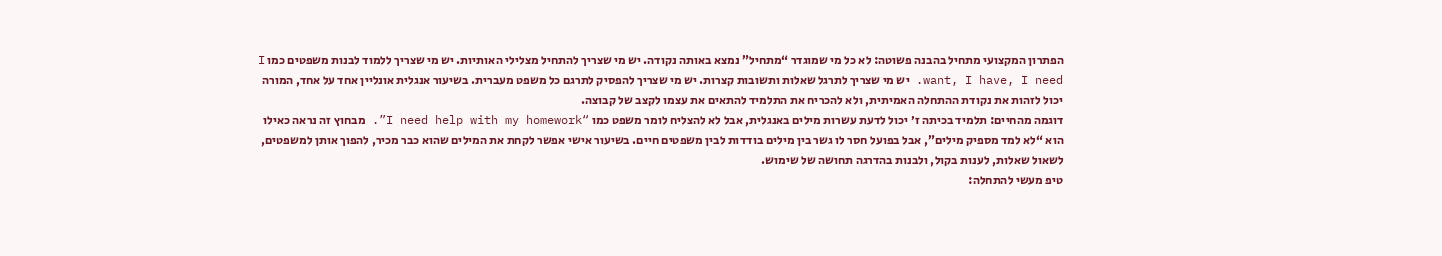הפתרון המקצועי מתחיל בהבנה פשוטה: לא כל מי שמוגדר “מתחיל” נמצא באותה נקודה. יש מי שצריך להתחיל מצלילי האותיות. יש מי שצריך ללמוד לבנות משפטים כמו I want, I have, I need. יש מי שצריך לתרגל שאלות ותשובות קצרות. יש מי שצריך להפסיק לתרגם כל משפט מעברית. בשיעור אנגלית אונליין אחד על אחד, המורה יכול לזהות את נקודת ההתחלה האמיתית, ולא להכריח את התלמיד להתאים את עצמו לקצב של קבוצה.
דוגמה מהחיים: תלמיד בכיתה ז׳ יכול לדעת עשרות מילים באנגלית, אבל לא להצליח לומר משפט כמו “I need help with my homework”. מבחוץ זה נראה כאילו הוא “לא למד מספיק מילים”, אבל בפועל חסר לו גשר בין מילים בודדות לבין משפטים חיים. בשיעור אישי אפשר לקחת את המילים שהוא כבר מכיר, להפוך אותן למשפטים, לשאול שאלות, לענות בקול, ולבנות בהדרגה תחושה של שימוש.
טיפ מעשי להתחלה: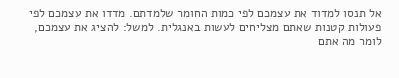אל תנסו למדוד את עצמכם לפי כמות החומר שלמדתם. מדדו את עצמכם לפי פעולות קטנות שאתם מצליחים לעשות באנגלית. למשל: להציג את עצמכם, לומר מה אתם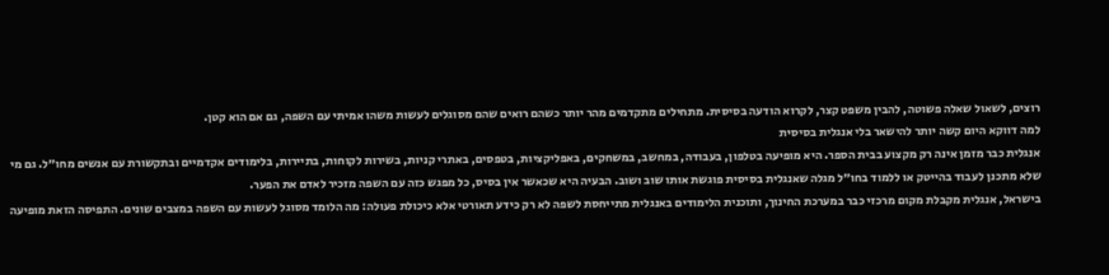רוצים, לשאול שאלה פשוטה, להבין משפט קצר, לקרוא הודעה בסיסית. מתחילים מתקדמים מהר יותר כשהם רואים שהם מסוגלים לעשות משהו אמיתי עם השפה, גם אם הוא קטן.
למה דווקא היום קשה יותר להישאר בלי אנגלית בסיסית
אנגלית כבר מזמן אינה רק מקצוע בבית הספר. היא מופיעה בטלפון, בעבודה, במחשב, במשחקים, באפליקציות, בטפסים, באתרי קניות, בשירות לקוחות, בתיירות, בלימודים אקדמיים ובתקשורת עם אנשים מחו״ל. גם מי שלא מתכנן לעבוד בהייטק או ללמוד בחו״ל מגלה שאנגלית בסיסית פוגשת אותו שוב ושוב. הבעיה היא שכאשר אין בסיס, כל מפגש כזה עם השפה מזכיר לאדם את הפער.
בישראל, אנגלית מקבלת מקום מרכזי כבר במערכת החינוך, ותוכנית הלימודים באנגלית מתייחסת לשפה לא רק כידע תאורטי אלא כיכולת פעולה: מה הלומד מסוגל לעשות עם השפה במצבים שונים. התפיסה הזאת מופיעה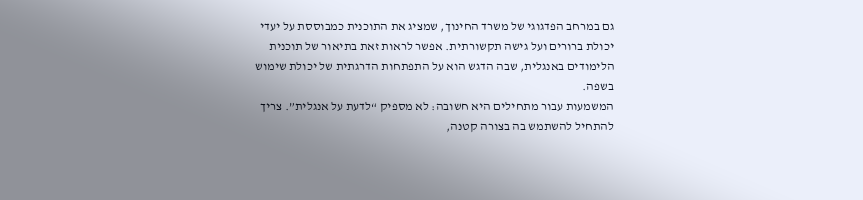גם במרחב הפדגוגי של משרד החינוך, שמציג את התוכנית כמבוססת על יעדי יכולת ברורים ועל גישה תקשורתית. אפשר לראות זאת בתיאור של תוכנית הלימודים באנגלית, שבה הדגש הוא על התפתחות הדרגתית של יכולת שימוש בשפה.
המשמעות עבור מתחילים היא חשובה: לא מספיק “לדעת על אנגלית”. צריך להתחיל להשתמש בה בצורה קטנה,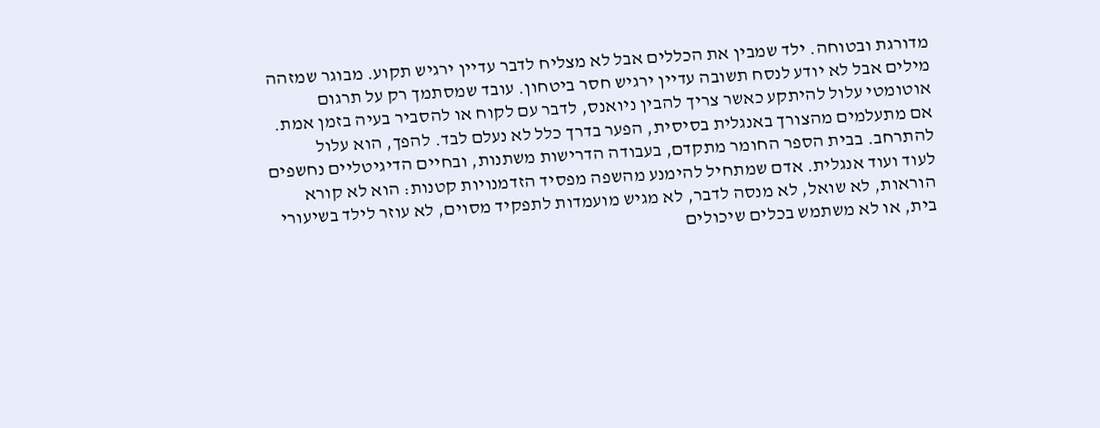מדורגת ובטוחה. ילד שמבין את הכללים אבל לא מצליח לדבר עדיין ירגיש תקוע. מבוגר שמזהה מילים אבל לא יודע לנסח תשובה עדיין ירגיש חסר ביטחון. עובד שמסתמך רק על תרגום אוטומטי עלול להיתקע כאשר צריך להבין ניואנס, לדבר עם לקוח או להסביר בעיה בזמן אמת.
אם מתעלמים מהצורך באנגלית בסיסית, הפער בדרך כלל לא נעלם לבד. להפך, הוא עלול להתרחב. בבית הספר החומר מתקדם, בעבודה הדרישות משתנות, ובחיים הדיגיטליים נחשפים לעוד ועוד אנגלית. אדם שמתחיל להימנע מהשפה מפסיד הזדמנויות קטנות: הוא לא קורא הוראות, לא שואל, לא מנסה לדבר, לא מגיש מועמדות לתפקיד מסוים, לא עוזר לילד בשיעורי בית, או לא משתמש בכלים שיכולים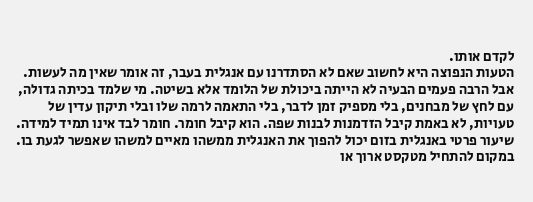לקדם אותו.
הטעות הנפוצה היא לחשוב שאם לא הסתדרנו עם אנגלית בעבר, זה אומר שאין מה לעשות. אבל הרבה פעמים הבעיה לא הייתה ביכולת של הלומד אלא בשיטה. מי שלמד בכיתה גדולה, עם לחץ של מבחנים, בלי מספיק זמן לדבר, בלי התאמה לרמה שלו ובלי תיקון עדין של טעויות, לא באמת קיבל הזדמנות לבנות שפה. הוא קיבל חומר. חומר לבד אינו תמיד למידה.
שיעור פרטי באנגלית בזום יכול להפוך את האנגלית ממשהו מאיים למשהו שאפשר לגעת בו. במקום להתחיל מטקסט ארוך או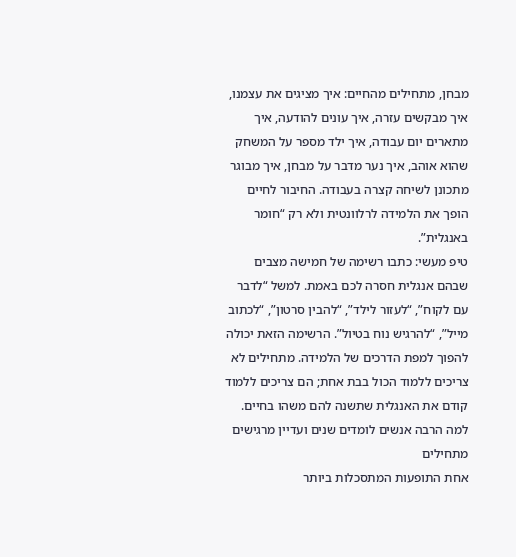מבחן, מתחילים מהחיים: איך מציגים את עצמנו, איך מבקשים עזרה, איך עונים להודעה, איך מתארים יום עבודה, איך ילד מספר על המשחק שהוא אוהב, איך נער מדבר על מבחן, איך מבוגר מתכונן לשיחה קצרה בעבודה. החיבור לחיים הופך את הלמידה לרלוונטית ולא רק “חומר באנגלית”.
טיפ מעשי: כתבו רשימה של חמישה מצבים שבהם אנגלית חסרה לכם באמת. למשל “לדבר עם לקוח”, “לעזור לילד”, “להבין סרטון”, “לכתוב מייל”, “להרגיש נוח בטיול”. הרשימה הזאת יכולה להפוך למפת הדרכים של הלמידה. מתחילים לא צריכים ללמוד הכול בבת אחת; הם צריכים ללמוד קודם את האנגלית שתשנה להם משהו בחיים.
למה הרבה אנשים לומדים שנים ועדיין מרגישים מתחילים
אחת התופעות המתסכלות ביותר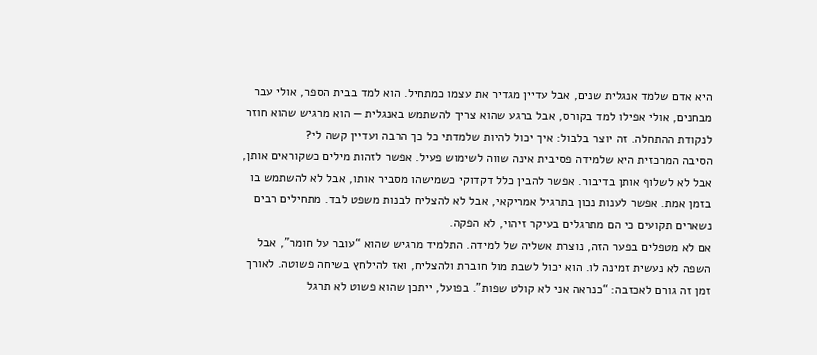היא אדם שלמד אנגלית שנים, אבל עדיין מגדיר את עצמו כמתחיל. הוא למד בבית הספר, אולי עבר מבחנים, אולי אפילו למד בקורס, אבל ברגע שהוא צריך להשתמש באנגלית — הוא מרגיש שהוא חוזר לנקודת ההתחלה. זה יוצר בלבול: איך יכול להיות שלמדתי כל כך הרבה ועדיין קשה לי?
הסיבה המרכזית היא שלמידה פסיבית אינה שווה לשימוש פעיל. אפשר לזהות מילים כשקוראים אותן, אבל לא לשלוף אותן בדיבור. אפשר להבין כלל דקדוקי כשמישהו מסביר אותו, אבל לא להשתמש בו בזמן אמת. אפשר לענות נכון בתרגיל אמריקאי, אבל לא להצליח לבנות משפט לבד. מתחילים רבים נשארים תקועים כי הם מתרגלים בעיקר זיהוי, לא הפקה.
אם לא מטפלים בפער הזה, נוצרת אשליה של למידה. התלמיד מרגיש שהוא “עובר על חומר”, אבל השפה לא נעשית זמינה לו. הוא יכול לשבת מול חוברת ולהצליח, ואז להילחץ בשיחה פשוטה. לאורך זמן זה גורם לאכזבה: “כנראה אני לא קולט שפות”. בפועל, ייתכן שהוא פשוט לא תרגל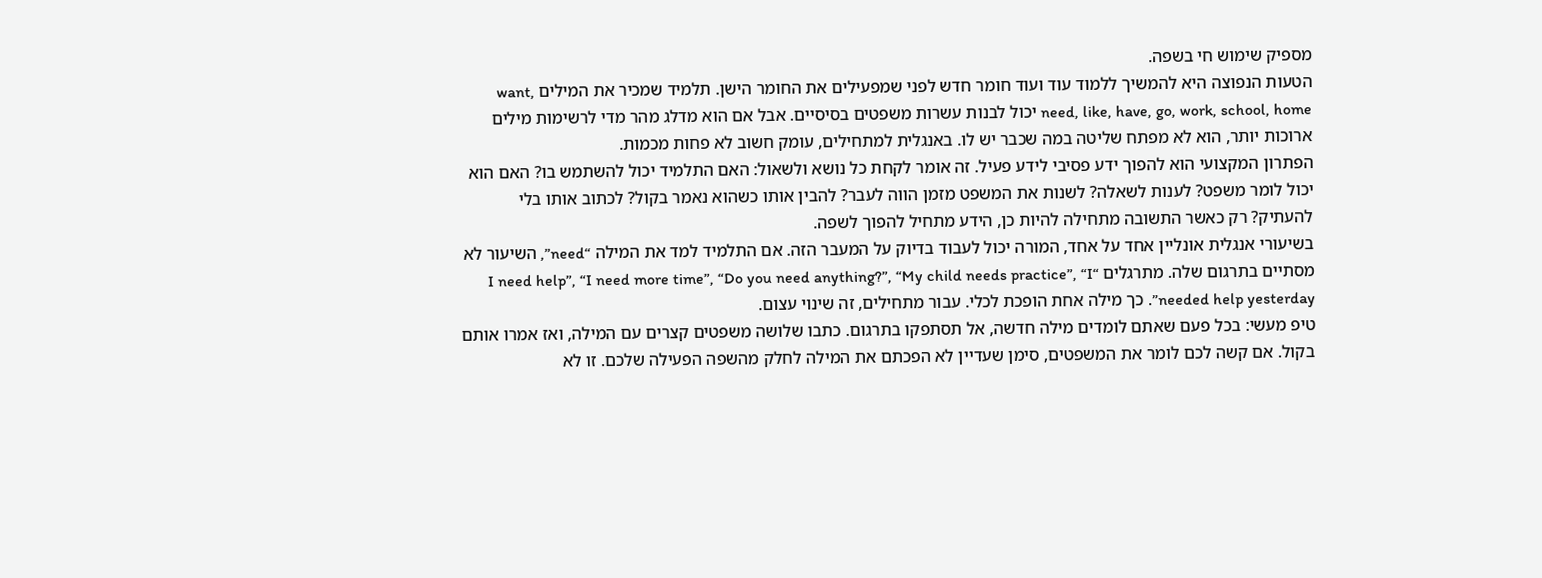מספיק שימוש חי בשפה.
הטעות הנפוצה היא להמשיך ללמוד עוד ועוד חומר חדש לפני שמפעילים את החומר הישן. תלמיד שמכיר את המילים want, need, like, have, go, work, school, home יכול לבנות עשרות משפטים בסיסיים. אבל אם הוא מדלג מהר מדי לרשימות מילים ארוכות יותר, הוא לא מפתח שליטה במה שכבר יש לו. באנגלית למתחילים, עומק חשוב לא פחות מכמות.
הפתרון המקצועי הוא להפוך ידע פסיבי לידע פעיל. זה אומר לקחת כל נושא ולשאול: האם התלמיד יכול להשתמש בו? האם הוא יכול לומר משפט? לענות לשאלה? לשנות את המשפט מזמן הווה לעבר? להבין אותו כשהוא נאמר בקול? לכתוב אותו בלי להעתיק? רק כאשר התשובה מתחילה להיות כן, הידע מתחיל להפוך לשפה.
בשיעורי אנגלית אונליין אחד על אחד, המורה יכול לעבוד בדיוק על המעבר הזה. אם התלמיד למד את המילה “need”, השיעור לא מסתיים בתרגום שלה. מתרגלים “I need help”, “I need more time”, “Do you need anything?”, “My child needs practice”, “I needed help yesterday”. כך מילה אחת הופכת לכלי. עבור מתחילים, זה שינוי עצום.
טיפ מעשי: בכל פעם שאתם לומדים מילה חדשה, אל תסתפקו בתרגום. כתבו שלושה משפטים קצרים עם המילה, ואז אמרו אותם בקול. אם קשה לכם לומר את המשפטים, סימן שעדיין לא הפכתם את המילה לחלק מהשפה הפעילה שלכם. זו לא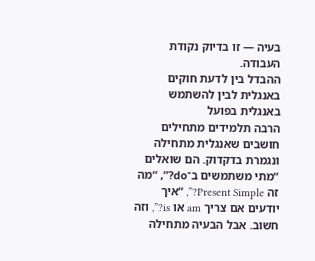בעיה — זו בדיוק נקודת העבודה.
ההבדל בין לדעת חוקים באנגלית לבין להשתמש באנגלית בפועל
הרבה תלמידים מתחילים חושבים שאנגלית מתחילה ונגמרת בדקדוק. הם שואלים “מתי משתמשים ב־do?”, “מה זה Present Simple?”, “איך יודעים אם צריך am או is?”, וזה חשוב. אבל הבעיה מתחילה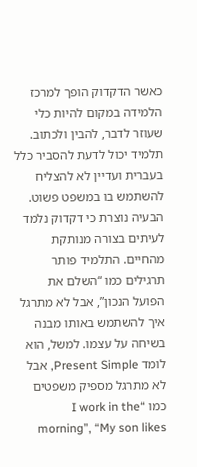כאשר הדקדוק הופך למרכז הלמידה במקום להיות כלי שעוזר לדבר, להבין ולכתוב. תלמיד יכול לדעת להסביר כלל בעברית ועדיין לא להצליח להשתמש בו במשפט פשוט.
הבעיה נוצרת כי דקדוק נלמד לעיתים בצורה מנותקת מהחיים. התלמיד פותר תרגילים כמו “השלם את הפועל הנכון”, אבל לא מתרגל איך להשתמש באותו מבנה בשיחה על עצמו. למשל, הוא לומד Present Simple, אבל לא מתרגל מספיק משפטים כמו “I work in the morning”, “My son likes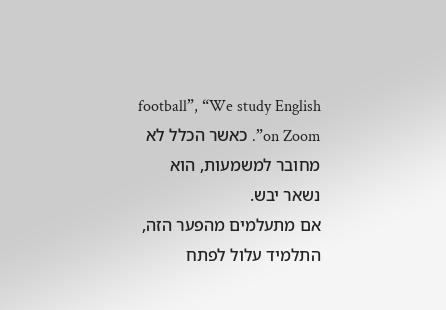football”, “We study English on Zoom”. כאשר הכלל לא מחובר למשמעות, הוא נשאר יבש.
אם מתעלמים מהפער הזה, התלמיד עלול לפתח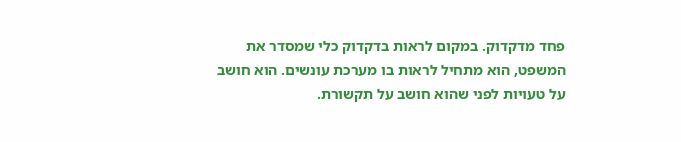פחד מדקדוק. במקום לראות בדקדוק כלי שמסדר את המשפט, הוא מתחיל לראות בו מערכת עונשים. הוא חושב על טעויות לפני שהוא חושב על תקשורת.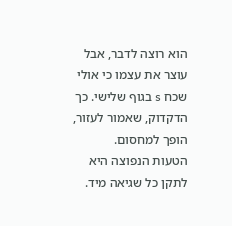הוא רוצה לדבר, אבל עוצר את עצמו כי אולי שכח s בגוף שלישי. כך הדקדוק, שאמור לעזור, הופך למחסום.
הטעות הנפוצה היא לתקן כל שגיאה מיד.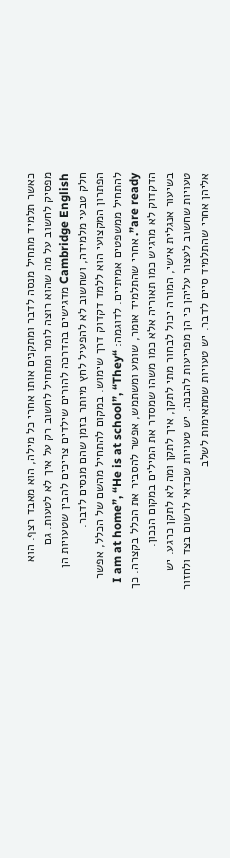כאשר תלמיד מתחיל מנסה לדבר ומתקנים אותו אחרי כל מילה, הוא מאבד רצף. הוא מפסיק לחשוב על מה שהוא רוצה לומר ומתחיל לחשוב רק על איך לא לטעות. גם Cambridge English מדגישים בהדרכה להורים שילדים צריכים להבין שטעויות הן חלק טבעי מלמידה, ושחשוב לא להפעיל לחץ מיותר בזמן שהם מנסים לדבר.
הפתרון המקצועי הוא ללמד דקדוק דרך שימוש. במקום להתחיל מהשם של הכלל, אפשר להתחיל ממשפטים אמיתיים. לדוגמה: “I am at home”, “He is at school”, “They are ready”. אחרי שהתלמיד אומר, שומע ומשתמש, אפשר להסביר את הכלל בקצרה. כך הדקדוק לא מרגיש כמו תאוריה אלא כמו משהו שמסדר את המילים במקום הנכון.
בשיעור אנגלית אישי, המורה יכול לבחור מתי לתקן, איך לתקן ומה לא לתקן כרגע. יש טעויות שחשוב לעצור עליהן כי הן מפריעות להבנה. יש טעויות שכדאי לרשום בצד ולחזור אליהן אחרי שהתלמיד סיים לדבר. יש טעויות שמתאימות לשלב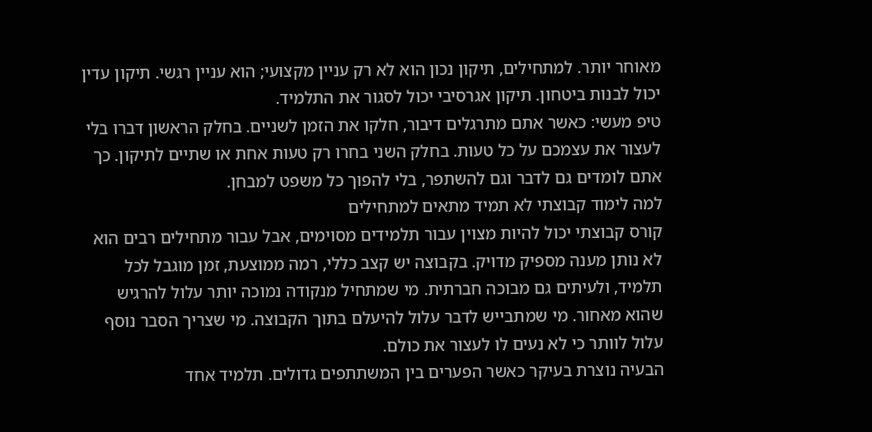מאוחר יותר. למתחילים, תיקון נכון הוא לא רק עניין מקצועי; הוא עניין רגשי. תיקון עדין יכול לבנות ביטחון. תיקון אגרסיבי יכול לסגור את התלמיד.
טיפ מעשי: כאשר אתם מתרגלים דיבור, חלקו את הזמן לשניים. בחלק הראשון דברו בלי לעצור את עצמכם על כל טעות. בחלק השני בחרו רק טעות אחת או שתיים לתיקון. כך אתם לומדים גם לדבר וגם להשתפר, בלי להפוך כל משפט למבחן.
למה לימוד קבוצתי לא תמיד מתאים למתחילים
קורס קבוצתי יכול להיות מצוין עבור תלמידים מסוימים, אבל עבור מתחילים רבים הוא לא נותן מענה מספיק מדויק. בקבוצה יש קצב כללי, רמה ממוצעת, זמן מוגבל לכל תלמיד, ולעיתים גם מבוכה חברתית. מי שמתחיל מנקודה נמוכה יותר עלול להרגיש שהוא מאחור. מי שמתבייש לדבר עלול להיעלם בתוך הקבוצה. מי שצריך הסבר נוסף עלול לוותר כי לא נעים לו לעצור את כולם.
הבעיה נוצרת בעיקר כאשר הפערים בין המשתתפים גדולים. תלמיד אחד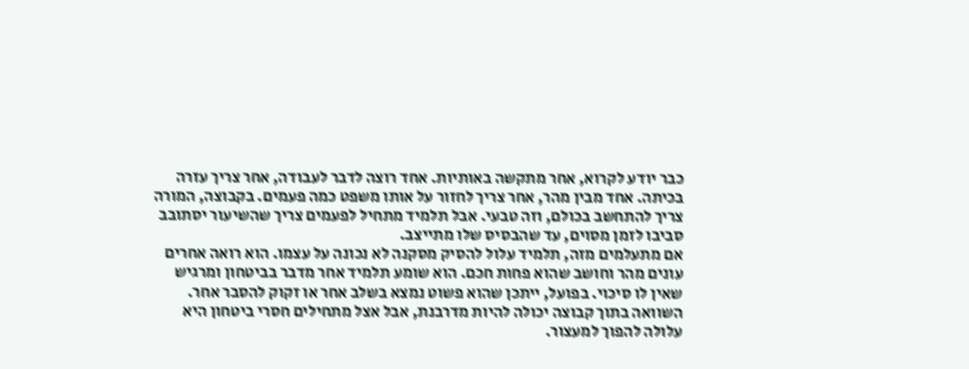כבר יודע לקרוא, אחר מתקשה באותיות. אחד רוצה לדבר לעבודה, אחר צריך עזרה בכיתה. אחד מבין מהר, אחר צריך לחזור על אותו משפט כמה פעמים. בקבוצה, המורה צריך להתחשב בכולם, וזה טבעי. אבל תלמיד מתחיל לפעמים צריך שהשיעור יסתובב סביבו לזמן מסוים, עד שהבסיס שלו מתייצב.
אם מתעלמים מזה, תלמיד עלול להסיק מסקנה לא נכונה על עצמו. הוא רואה אחרים עונים מהר וחושב שהוא פחות חכם. הוא שומע תלמיד אחר מדבר בביטחון ומרגיש שאין לו סיכוי. בפועל, ייתכן שהוא פשוט נמצא בשלב אחר או זקוק להסבר אחר. השוואה בתוך קבוצה יכולה להיות מדרבנת, אבל אצל מתחילים חסרי ביטחון היא עלולה להפוך למעצור.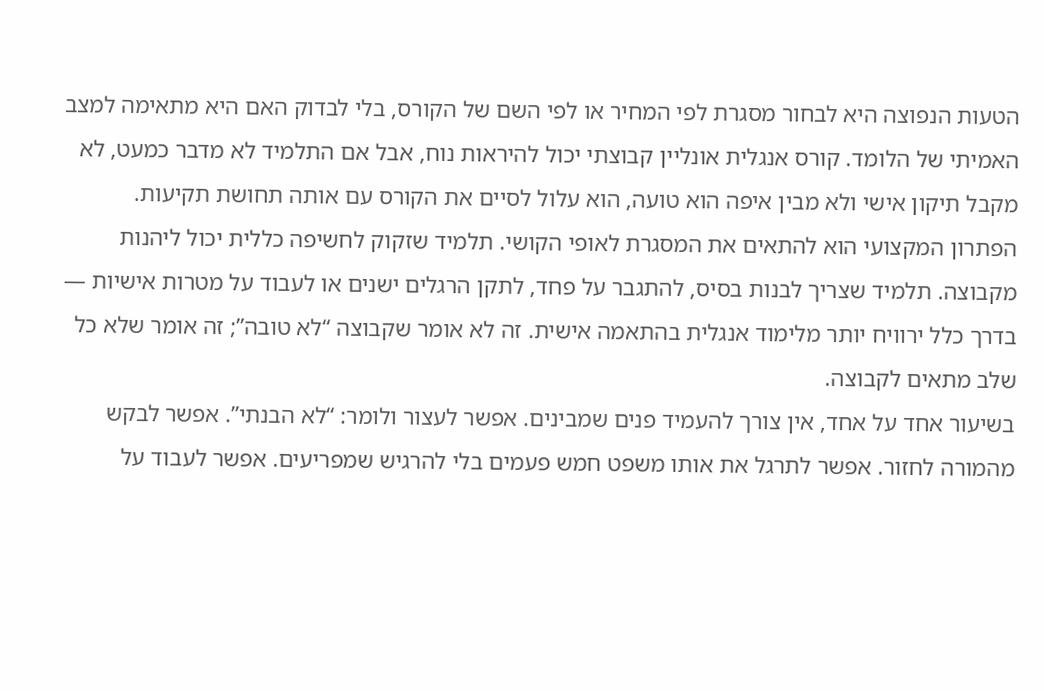הטעות הנפוצה היא לבחור מסגרת לפי המחיר או לפי השם של הקורס, בלי לבדוק האם היא מתאימה למצב האמיתי של הלומד. קורס אנגלית אונליין קבוצתי יכול להיראות נוח, אבל אם התלמיד לא מדבר כמעט, לא מקבל תיקון אישי ולא מבין איפה הוא טועה, הוא עלול לסיים את הקורס עם אותה תחושת תקיעות.
הפתרון המקצועי הוא להתאים את המסגרת לאופי הקושי. תלמיד שזקוק לחשיפה כללית יכול ליהנות מקבוצה. תלמיד שצריך לבנות בסיס, להתגבר על פחד, לתקן הרגלים ישנים או לעבוד על מטרות אישיות — בדרך כלל ירוויח יותר מלימוד אנגלית בהתאמה אישית. זה לא אומר שקבוצה “לא טובה”; זה אומר שלא כל שלב מתאים לקבוצה.
בשיעור אחד על אחד, אין צורך להעמיד פנים שמבינים. אפשר לעצור ולומר: “לא הבנתי”. אפשר לבקש מהמורה לחזור. אפשר לתרגל את אותו משפט חמש פעמים בלי להרגיש שמפריעים. אפשר לעבוד על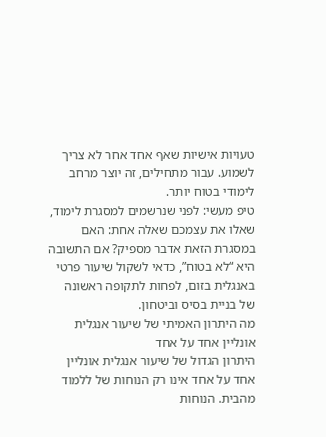טעויות אישיות שאף אחד אחר לא צריך לשמוע. עבור מתחילים, זה יוצר מרחב לימודי בטוח יותר.
טיפ מעשי: לפני שנרשמים למסגרת לימוד, שאלו את עצמכם שאלה אחת: האם במסגרת הזאת אדבר מספיק? אם התשובה היא “לא בטוח”, כדאי לשקול שיעור פרטי באנגלית בזום, לפחות לתקופה ראשונה של בניית בסיס וביטחון.
מה היתרון האמיתי של שיעור אנגלית אונליין אחד על אחד
היתרון הגדול של שיעור אנגלית אונליין אחד על אחד אינו רק הנוחות של ללמוד מהבית. הנוחות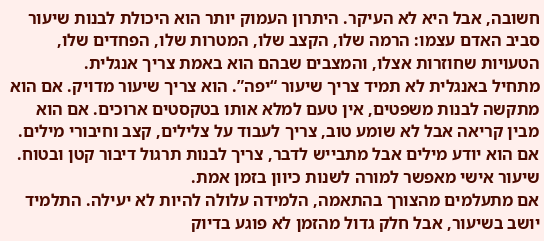חשובה, אבל היא לא העיקר. היתרון העמוק יותר הוא היכולת לבנות שיעור סביב האדם עצמו: הרמה שלו, הקצב שלו, המטרות שלו, הפחדים שלו, הטעויות שחוזרות אצלו, והמצבים שבהם הוא באמת צריך אנגלית.
מתחיל באנגלית לא תמיד צריך שיעור “יפה”. הוא צריך שיעור מדויק. אם הוא מתקשה לבנות משפטים, אין טעם למלא אותו בטקסטים ארוכים. אם הוא מבין קריאה אבל לא שומע טוב, צריך לעבוד על צלילים, קצב וחיבורי מילים. אם הוא יודע מילים אבל מתבייש לדבר, צריך לבנות תרגול דיבור קטן ובטוח. שיעור אישי מאפשר למורה לשנות כיוון בזמן אמת.
אם מתעלמים מהצורך בהתאמה, הלמידה עלולה להיות לא יעילה. התלמיד יושב בשיעור, אבל חלק גדול מהזמן לא פוגע בדיוק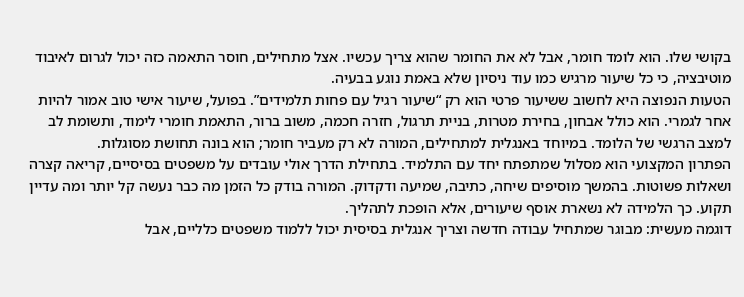בקושי שלו. הוא לומד חומר, אבל לא את החומר שהוא צריך עכשיו. אצל מתחילים, חוסר התאמה כזה יכול לגרום לאיבוד מוטיבציה, כי כל שיעור מרגיש כמו עוד ניסיון שלא באמת נוגע בבעיה.
הטעות הנפוצה היא לחשוב ששיעור פרטי הוא רק “שיעור רגיל עם פחות תלמידים”. בפועל, שיעור אישי טוב אמור להיות אחר לגמרי. הוא כולל אבחון, בחירת מטרות, בניית תרגול, חזרה חכמה, משוב ברור, התאמת חומרי לימוד, ותשומת לב למצב הרגשי של הלומד. במיוחד באנגלית למתחילים, המורה לא רק מעביר חומר; הוא בונה תחושת מסוגלות.
הפתרון המקצועי הוא מסלול שמתפתח יחד עם התלמיד. בתחילת הדרך אולי עובדים על משפטים בסיסיים, קריאה קצרה ושאלות פשוטות. בהמשך מוסיפים שיחה, כתיבה, שמיעה ודקדוק. המורה בודק כל הזמן מה כבר נעשה קל יותר ומה עדיין תקוע. כך הלמידה לא נשארת אוסף שיעורים, אלא הופכת לתהליך.
דוגמה מעשית: מבוגר שמתחיל עבודה חדשה וצריך אנגלית בסיסית יכול ללמוד משפטים כלליים, אבל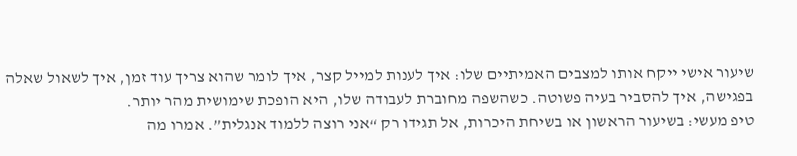שיעור אישי ייקח אותו למצבים האמיתיים שלו: איך לענות למייל קצר, איך לומר שהוא צריך עוד זמן, איך לשאול שאלה בפגישה, איך להסביר בעיה פשוטה. כשהשפה מחוברת לעבודה שלו, היא הופכת שימושית מהר יותר.
טיפ מעשי: בשיעור הראשון או בשיחת היכרות, אל תגידו רק “אני רוצה ללמוד אנגלית”. אמרו מה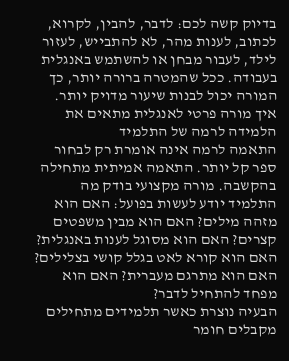בדיוק קשה לכם: לדבר, להבין, לקרוא, לכתוב, לענות מהר, לא להתבייש, לעזור לילד, לעבור מבחן או להשתמש באנגלית בעבודה. ככל שהמטרה ברורה יותר, כך המורה יכול לבנות שיעור מדויק יותר.
איך מורה פרטי לאנגלית מתאים את הלמידה לרמה של התלמיד
התאמה לרמה אינה אומרת רק לבחור ספר קל יותר. התאמה אמיתית מתחילה בהקשבה. מורה מקצועי בודק מה התלמיד יודע לעשות בפועל: האם הוא מזהה מילים? האם הוא מבין משפטים קצרים? האם הוא מסוגל לענות באנגלית? האם הוא קורא לאט בגלל קושי בצלילים? האם הוא מתרגם מעברית? האם הוא מפחד להתחיל לדבר?
הבעיה נוצרת כאשר תלמידים מתחילים מקבלים חומר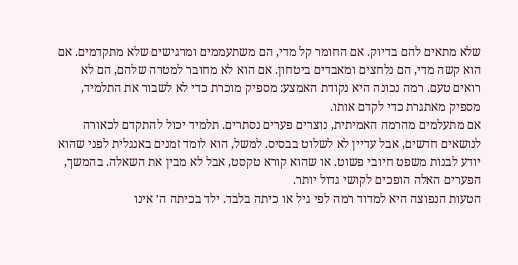שלא מתאים להם בדיוק. אם החומר קל מדי, הם משתעממים ומרגישים שלא מתקדמים. אם הוא קשה מדי, הם נלחצים ומאבדים ביטחון. אם הוא לא מחובר למטרה שלהם, הם לא רואים טעם. רמה נכונה היא נקודת האמצע: מספיק מוכרת כדי לא לשבור את התלמיד, מספיק מאתגרת כדי לקדם אותו.
אם מתעלמים מהרמה האמיתית, נוצרים פערים נסתרים. תלמיד יכול להתקדם לכאורה לנושאים חדשים, אבל עדיין לא לשלוט בבסיס. למשל, הוא לומד זמנים באנגלית לפני שהוא יודע לבנות משפט חיובי פשוט. או שהוא קורא טקסט, אבל לא מבין את השאלה. בהמשך, הפערים האלה הופכים לקושי גדול יותר.
הטעות הנפוצה היא למדוד רמה לפי גיל או כיתה בלבד. ילד בכיתה ה׳ אינו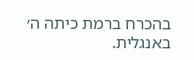בהכרח ברמת כיתה ה׳ באנגלית.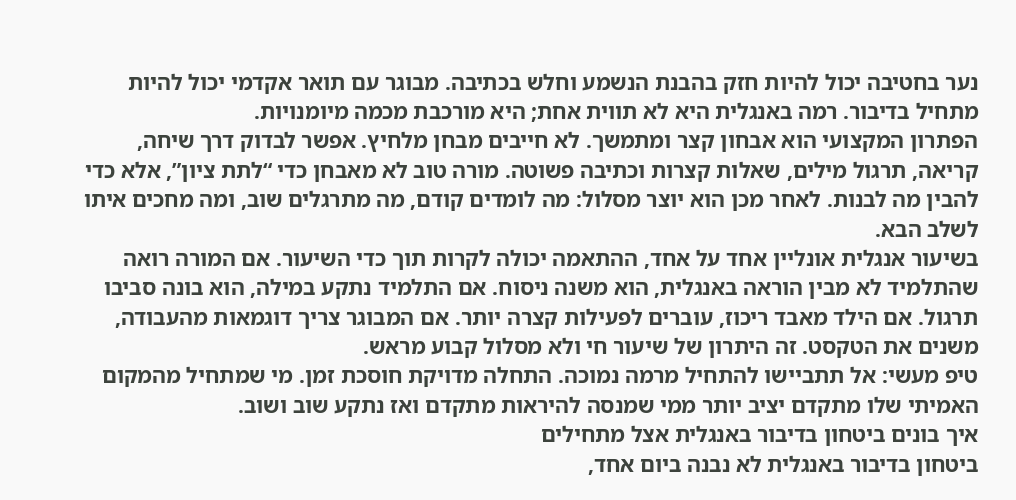נער בחטיבה יכול להיות חזק בהבנת הנשמע וחלש בכתיבה. מבוגר עם תואר אקדמי יכול להיות מתחיל בדיבור. רמה באנגלית היא לא תווית אחת; היא מורכבת מכמה מיומנויות.
הפתרון המקצועי הוא אבחון קצר ומתמשך. לא חייבים מבחן מלחיץ. אפשר לבדוק דרך שיחה, קריאה, תרגול מילים, שאלות קצרות וכתיבה פשוטה. מורה טוב לא מאבחן כדי “לתת ציון”, אלא כדי להבין מה לבנות. לאחר מכן הוא יוצר מסלול: מה לומדים קודם, מה מתרגלים שוב, ומה מחכים איתו לשלב הבא.
בשיעור אנגלית אונליין אחד על אחד, ההתאמה יכולה לקרות תוך כדי השיעור. אם המורה רואה שהתלמיד לא מבין הוראה באנגלית, הוא משנה ניסוח. אם התלמיד נתקע במילה, הוא בונה סביבו תרגול. אם הילד מאבד ריכוז, עוברים לפעילות קצרה יותר. אם המבוגר צריך דוגמאות מהעבודה, משנים את הטקסט. זה היתרון של שיעור חי ולא מסלול קבוע מראש.
טיפ מעשי: אל תתביישו להתחיל מרמה נמוכה. התחלה מדויקת חוסכת זמן. מי שמתחיל מהמקום האמיתי שלו מתקדם יציב יותר ממי שמנסה להיראות מתקדם ואז נתקע שוב ושוב.
איך בונים ביטחון בדיבור באנגלית אצל מתחילים
ביטחון בדיבור באנגלית לא נבנה ביום אחד,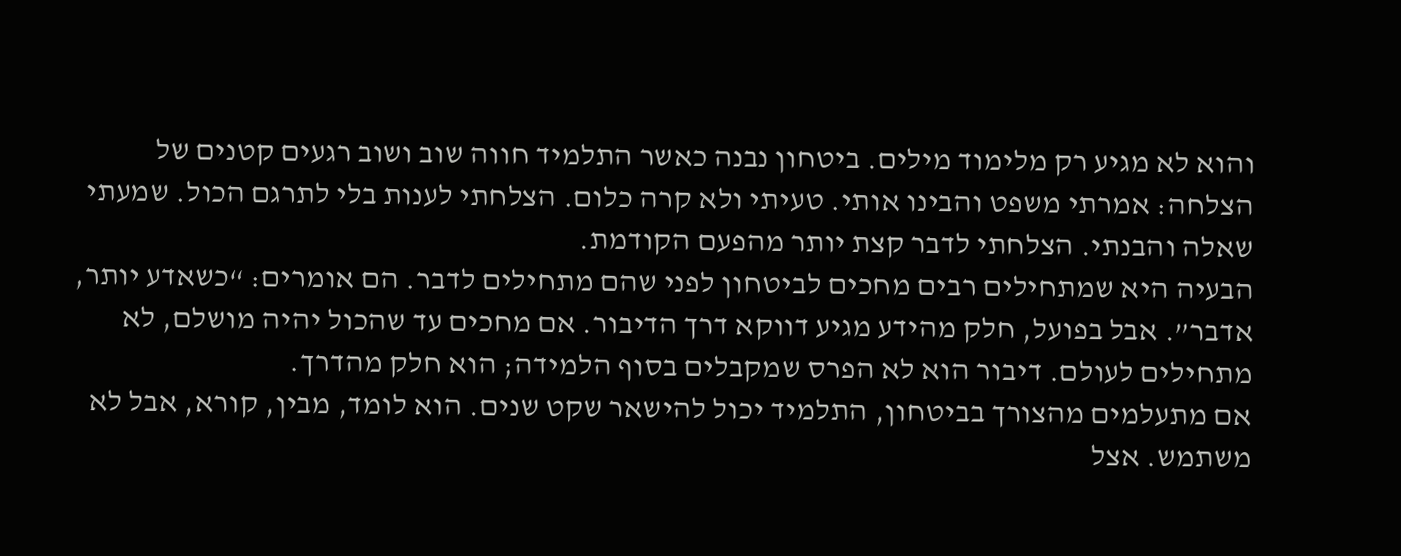והוא לא מגיע רק מלימוד מילים. ביטחון נבנה כאשר התלמיד חווה שוב ושוב רגעים קטנים של הצלחה: אמרתי משפט והבינו אותי. טעיתי ולא קרה כלום. הצלחתי לענות בלי לתרגם הכול. שמעתי שאלה והבנתי. הצלחתי לדבר קצת יותר מהפעם הקודמת.
הבעיה היא שמתחילים רבים מחכים לביטחון לפני שהם מתחילים לדבר. הם אומרים: “כשאדע יותר, אדבר”. אבל בפועל, חלק מהידע מגיע דווקא דרך הדיבור. אם מחכים עד שהכול יהיה מושלם, לא מתחילים לעולם. דיבור הוא לא הפרס שמקבלים בסוף הלמידה; הוא חלק מהדרך.
אם מתעלמים מהצורך בביטחון, התלמיד יכול להישאר שקט שנים. הוא לומד, מבין, קורא, אבל לא משתמש. אצל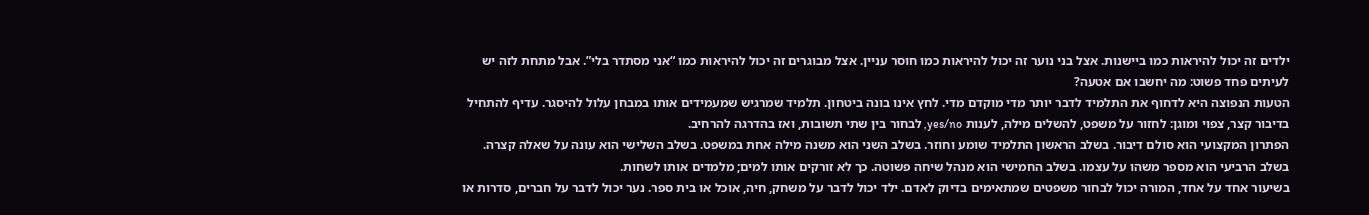ילדים זה יכול להיראות כמו ביישנות. אצל בני נוער זה יכול להיראות כמו חוסר עניין. אצל מבוגרים זה יכול להיראות כמו “אני מסתדר בלי”. אבל מתחת לזה יש לעיתים פחד פשוט: מה יחשבו אם אטעה?
הטעות הנפוצה היא לדחוף את התלמיד לדבר יותר מדי מוקדם מדי. לחץ אינו בונה ביטחון. תלמיד שמרגיש שמעמידים אותו במבחן עלול להיסגר. עדיף להתחיל בדיבור קצר, צפוי ומוגן: לחזור על משפט, להשלים מילה, לענות yes/no, לבחור בין שתי תשובות, ואז בהדרגה להרחיב.
הפתרון המקצועי הוא סולם דיבור. בשלב הראשון התלמיד שומע וחוזר. בשלב השני הוא משנה מילה אחת במשפט. בשלב השלישי הוא עונה על שאלה קצרה. בשלב הרביעי הוא מספר משהו על עצמו. בשלב החמישי הוא מנהל שיחה פשוטה. כך לא זורקים אותו למים; מלמדים אותו לשחות.
בשיעור אחד על אחד, המורה יכול לבחור משפטים שמתאימים בדיוק לאדם. ילד יכול לדבר על משחק, חיה, אוכל או בית ספר. נער יכול לדבר על חברים, סדרות או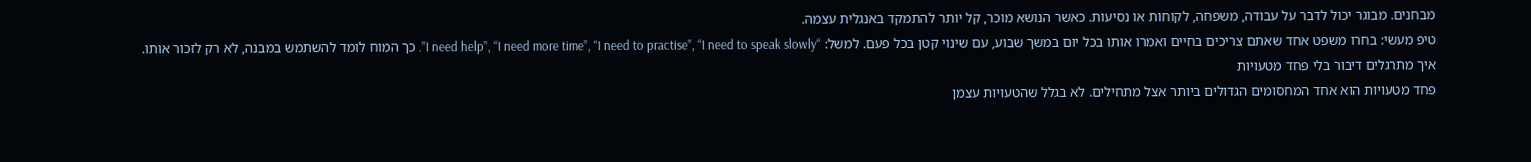מבחנים. מבוגר יכול לדבר על עבודה, משפחה, לקוחות או נסיעות. כאשר הנושא מוכר, קל יותר להתמקד באנגלית עצמה.
טיפ מעשי: בחרו משפט אחד שאתם צריכים בחיים ואמרו אותו בכל יום במשך שבוע, עם שינוי קטן בכל פעם. למשל: “I need help”, “I need more time”, “I need to practise”, “I need to speak slowly”. כך המוח לומד להשתמש במבנה, לא רק לזכור אותו.
איך מתרגלים דיבור בלי פחד מטעויות
פחד מטעויות הוא אחד המחסומים הגדולים ביותר אצל מתחילים. לא בגלל שהטעויות עצמן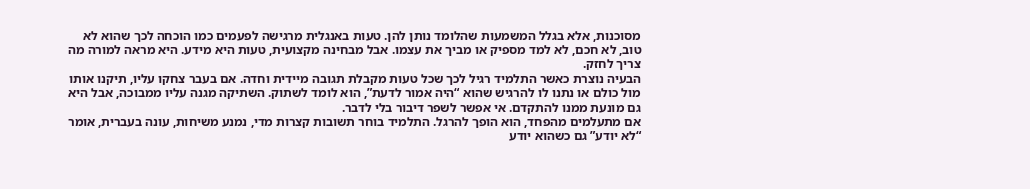מסוכנות, אלא בגלל המשמעות שהלומד נותן להן. טעות באנגלית מרגישה לפעמים כמו הוכחה לכך שהוא לא טוב, לא חכם, לא למד מספיק או מביך את עצמו. אבל מבחינה מקצועית, טעות היא מידע. היא מראה למורה מה צריך לחזק.
הבעיה נוצרת כאשר התלמיד רגיל לכך שכל טעות מקבלת תגובה מיידית וחדה. אם בעבר צחקו עליו, תיקנו אותו מול כולם או נתנו לו להרגיש שהוא “היה אמור לדעת”, הוא לומד לשתוק. השתיקה מגנה עליו ממבוכה, אבל היא גם מונעת ממנו להתקדם. אי אפשר לשפר דיבור בלי לדבר.
אם מתעלמים מהפחד, הוא הופך להרגל. התלמיד בוחר תשובות קצרות מדי, נמנע משיחות, עונה בעברית, אומר “לא יודע” גם כשהוא יודע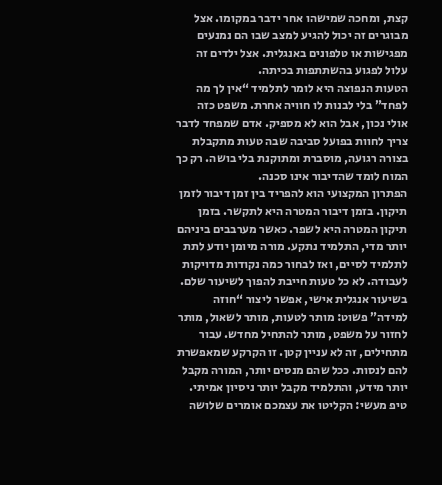קצת, ומחכה שמישהו אחר ידבר במקומו. אצל מבוגרים זה יכול להגיע למצב שבו הם נמנעים מפגישות או טלפונים באנגלית. אצל ילדים זה עלול לפגוע בהשתתפות בכיתה.
הטעות הנפוצה היא לומר לתלמיד “אין לך מה לפחד” בלי לבנות לו חוויה אחרת. משפט כזה אולי נכון, אבל הוא לא מספיק. אדם שמפחד לדבר צריך לחוות בפועל סביבה שבה טעות מתקבלת בצורה רגועה, מוסברת ומתוקנת בלי בושה. רק כך המוח לומד שהדיבור אינו סכנה.
הפתרון המקצועי הוא להפריד בין זמן דיבור לזמן תיקון. בזמן דיבור המטרה היא לתקשר. בזמן תיקון המטרה היא לשפר. כאשר מערבבים ביניהם יותר מדי, התלמיד נתקע. מורה מיומן יודע לתת לתלמיד לסיים, ואז לבחור כמה נקודות מדויקות לעבודה. לא כל טעות חייבת להפוך לשיעור שלם.
בשיעור אנגלית אישי, אפשר ליצור “חוזה למידה” פשוט: מותר לטעות, מותר לשאול, מותר לחזור על משפט, מותר להתחיל מחדש. עבור מתחילים, זה לא עניין קטן. זו הקרקע שמאפשרת להם לנסות. ככל שהם מנסים יותר, המורה מקבל יותר מידע, והתלמיד מקבל יותר ניסיון אמיתי.
טיפ מעשי: הקליטו את עצמכם אומרים שלושה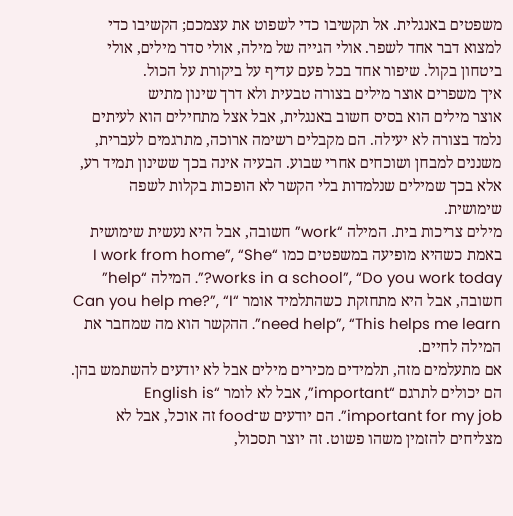משפטים באנגלית. אל תקשיבו כדי לשפוט את עצמכם; הקשיבו כדי למצוא דבר אחד לשפר. אולי הגייה של מילה, אולי סדר מילים, אולי ביטחון בקול. שיפור אחד בכל פעם עדיף על ביקורת על הכול.
איך משפרים אוצר מילים בצורה טבעית ולא דרך שינון מתיש
אוצר מילים הוא בסיס חשוב באנגלית, אבל אצל מתחילים הוא לעיתים נלמד בצורה לא יעילה. הם מקבלים רשימה ארוכה, מתרגמים לעברית, משננים למבחן ושוכחים אחרי שבוע. הבעיה אינה בכך ששינון תמיד רע, אלא בכך שמילים שנלמדות בלי הקשר לא הופכות בקלות לשפה שימושית.
מילים צריכות בית. המילה “work” חשובה, אבל היא נעשית שימושית באמת כשהיא מופיעה במשפטים כמו “I work from home”, “She works in a school”, “Do you work today?”. המילה “help” חשובה, אבל היא מתחזקת כשהתלמיד אומר “Can you help me?”, “I need help”, “This helps me learn”. ההקשר הוא מה שמחבר את המילה לחיים.
אם מתעלמים מזה, תלמידים מכירים מילים אבל לא יודעים להשתמש בהן. הם יכולים לתרגם “important”, אבל לא לומר “English is important for my job”. הם יודעים ש־food זה אוכל, אבל לא מצליחים להזמין משהו פשוט. זה יוצר תסכול,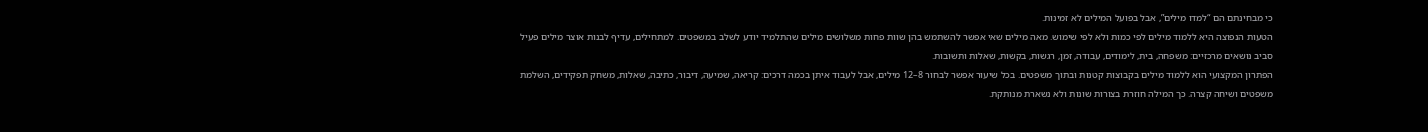כי מבחינתם הם “למדו מילים”, אבל בפועל המילים לא זמינות.
הטעות הנפוצה היא ללמוד מילים לפי כמות ולא לפי שימוש. מאה מילים שאי אפשר להשתמש בהן שוות פחות משלושים מילים שהתלמיד יודע לשלב במשפטים. למתחילים, עדיף לבנות אוצר מילים פעיל סביב נושאים מרכזיים: משפחה, בית, לימודים, עבודה, זמן, רגשות, בקשות, שאלות ותשובות.
הפתרון המקצועי הוא ללמוד מילים בקבוצות קטנות ובתוך משפטים. בכל שיעור אפשר לבחור 8–12 מילים, אבל לעבוד איתן בכמה דרכים: קריאה, שמיעה, דיבור, כתיבה, שאלות, משחק תפקידים, השלמת משפטים ושיחה קצרה. כך המילה חוזרת בצורות שונות ולא נשארת מנותקת.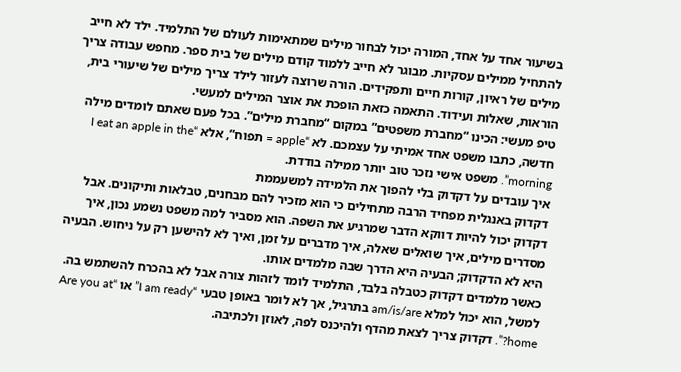בשיעור אחד על אחד, המורה יכול לבחור מילים שמתאימות לעולם של התלמיד. ילד לא חייב להתחיל ממילים עסקיות. מבוגר לא חייב ללמוד קודם מילים של בית ספר. מחפש עבודה צריך מילים של ראיון, קורות חיים ותפקידים. הורה שרוצה לעזור לילד צריך מילים של שיעורי בית, הוראות, שאלות ועידוד. התאמה כזאת הופכת את אוצר המילים למעשי.
טיפ מעשי: הכינו “מחברת משפטים” במקום “מחברת מילים”. בכל פעם שאתם לומדים מילה חדשה, כתבו משפט אחד אמיתי על עצמכם. לא “apple = תפוח”, אלא “I eat an apple in the morning”. משפט אישי נזכר טוב יותר ממילה בודדת.
איך עובדים על דקדוק בלי להפוך את הלמידה למשעממת
דקדוק באנגלית מפחיד הרבה מתחילים כי הוא מזכיר להם מבחנים, טבלאות ותיקונים. אבל דקדוק יכול להיות דווקא הדבר שמרגיע את השפה. הוא מסביר למה משפט נשמע נכון, איך מסדרים מילים, איך שואלים שאלה, איך מדברים על זמן, ואיך לא להישען רק על ניחוש. הבעיה היא לא הדקדוק; הבעיה היא הדרך שבה מלמדים אותו.
כאשר מלמדים דקדוק כטבלה בלבד, התלמיד לומד לזהות צורה אבל לא בהכרח להשתמש בה. למשל, הוא יכול למלא am/is/are בתרגיל, אך לא לומר באופן טבעי “I am ready” או “Are you at home?”. דקדוק צריך לצאת מהדף ולהיכנס לפה, לאוזן ולכתיבה.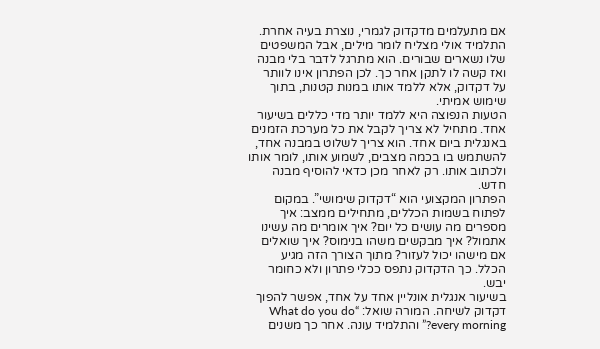אם מתעלמים מדקדוק לגמרי, נוצרת בעיה אחרת. התלמיד אולי מצליח לומר מילים, אבל המשפטים שלו נשארים שבורים. הוא מתרגל לדבר בלי מבנה ואז קשה לו לתקן אחר כך. לכן הפתרון אינו לוותר על דקדוק, אלא ללמד אותו במנות קטנות, בתוך שימוש אמיתי.
הטעות הנפוצה היא ללמד יותר מדי כללים בשיעור אחד. מתחיל לא צריך לקבל את כל מערכת הזמנים באנגלית ביום אחד. הוא צריך לשלוט במבנה אחד, להשתמש בו בכמה מצבים, לשמוע אותו, לומר אותו ולכתוב אותו. רק לאחר מכן כדאי להוסיף מבנה חדש.
הפתרון המקצועי הוא “דקדוק שימושי”. במקום לפתוח בשמות הכללים, מתחילים ממצב: איך מספרים מה עושים כל יום? איך אומרים מה עשינו אתמול? איך מבקשים משהו בנימוס? איך שואלים אם מישהו יכול לעזור? מתוך הצורך הזה מגיע הכלל. כך הדקדוק נתפס ככלי פתרון ולא כחומר יבש.
בשיעור אנגלית אונליין אחד על אחד, אפשר להפוך דקדוק לשיחה. המורה שואל: “What do you do every morning?” והתלמיד עונה. אחר כך משנים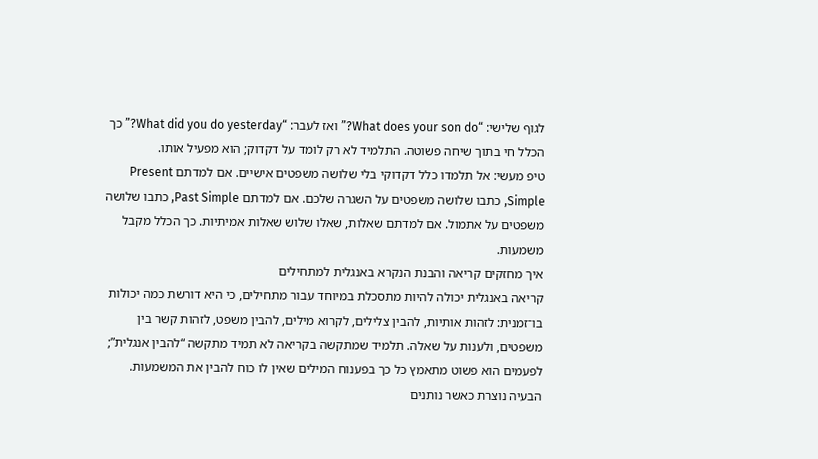לגוף שלישי: “What does your son do?” ואז לעבר: “What did you do yesterday?” כך הכלל חי בתוך שיחה פשוטה. התלמיד לא רק לומד על דקדוק; הוא מפעיל אותו.
טיפ מעשי: אל תלמדו כלל דקדוקי בלי שלושה משפטים אישיים. אם למדתם Present Simple, כתבו שלושה משפטים על השגרה שלכם. אם למדתם Past Simple, כתבו שלושה משפטים על אתמול. אם למדתם שאלות, שאלו שלוש שאלות אמיתיות. כך הכלל מקבל משמעות.
איך מחזקים קריאה והבנת הנקרא באנגלית למתחילים
קריאה באנגלית יכולה להיות מתסכלת במיוחד עבור מתחילים, כי היא דורשת כמה יכולות בו־זמנית: לזהות אותיות, להבין צלילים, לקרוא מילים, להבין משפט, לזהות קשר בין משפטים, ולענות על שאלה. תלמיד שמתקשה בקריאה לא תמיד מתקשה “להבין אנגלית”; לפעמים הוא פשוט מתאמץ כל כך בפענוח המילים שאין לו כוח להבין את המשמעות.
הבעיה נוצרת כאשר נותנים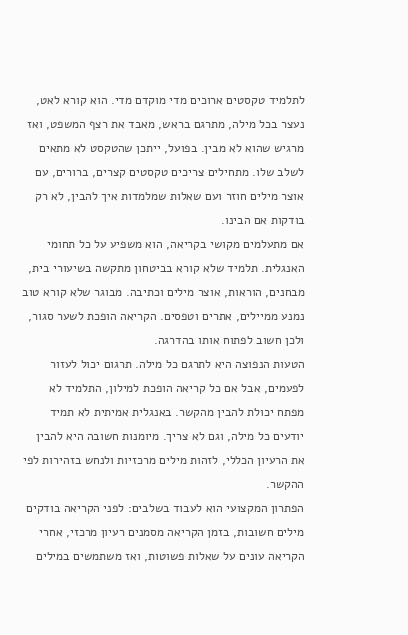לתלמיד טקסטים ארוכים מדי מוקדם מדי. הוא קורא לאט, נעצר בכל מילה, מתרגם בראש, מאבד את רצף המשפט, ואז מרגיש שהוא לא מבין. בפועל, ייתכן שהטקסט לא מתאים לשלב שלו. מתחילים צריכים טקסטים קצרים, ברורים, עם אוצר מילים חוזר ועם שאלות שמלמדות איך להבין, לא רק בודקות אם הבינו.
אם מתעלמים מקושי בקריאה, הוא משפיע על כל תחומי האנגלית. תלמיד שלא קורא בביטחון מתקשה בשיעורי בית, מבחנים, הוראות, אוצר מילים וכתיבה. מבוגר שלא קורא טוב נמנע ממיילים, אתרים וטפסים. הקריאה הופכת לשער סגור, ולכן חשוב לפתוח אותו בהדרגה.
הטעות הנפוצה היא לתרגם כל מילה. תרגום יכול לעזור לפעמים, אבל אם כל קריאה הופכת למילון, התלמיד לא מפתח יכולת להבין מהקשר. באנגלית אמיתית לא תמיד יודעים כל מילה, וגם לא צריך. מיומנות חשובה היא להבין את הרעיון הכללי, לזהות מילים מרכזיות ולנחש בזהירות לפי ההקשר.
הפתרון המקצועי הוא לעבוד בשלבים: לפני הקריאה בודקים מילים חשובות, בזמן הקריאה מסמנים רעיון מרכזי, אחרי הקריאה עונים על שאלות פשוטות, ואז משתמשים במילים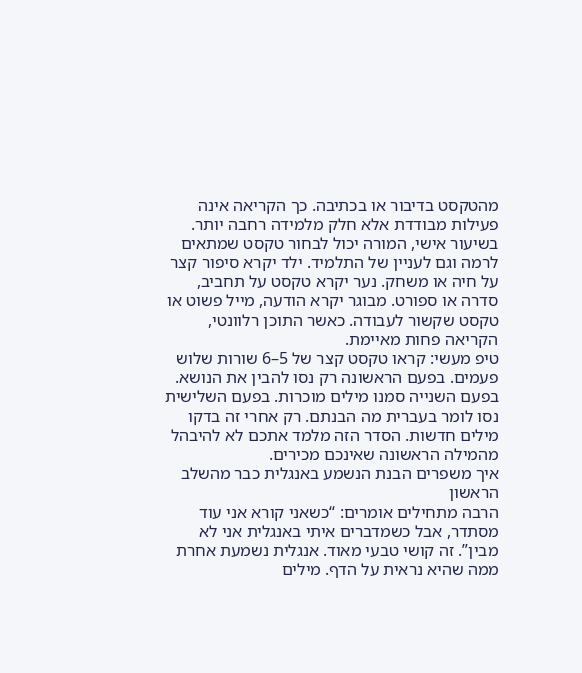מהטקסט בדיבור או בכתיבה. כך הקריאה אינה פעילות מבודדת אלא חלק מלמידה רחבה יותר.
בשיעור אישי, המורה יכול לבחור טקסט שמתאים לרמה וגם לעניין של התלמיד. ילד יקרא סיפור קצר על חיה או משחק. נער יקרא טקסט על תחביב, סדרה או ספורט. מבוגר יקרא הודעה, מייל פשוט או טקסט שקשור לעבודה. כאשר התוכן רלוונטי, הקריאה פחות מאיימת.
טיפ מעשי: קראו טקסט קצר של 5–6 שורות שלוש פעמים. בפעם הראשונה רק נסו להבין את הנושא. בפעם השנייה סמנו מילים מוכרות. בפעם השלישית נסו לומר בעברית מה הבנתם. רק אחרי זה בדקו מילים חדשות. הסדר הזה מלמד אתכם לא להיבהל מהמילה הראשונה שאינכם מכירים.
איך משפרים הבנת הנשמע באנגלית כבר מהשלב הראשון
הרבה מתחילים אומרים: “כשאני קורא אני עוד מסתדר, אבל כשמדברים איתי באנגלית אני לא מבין”. זה קושי טבעי מאוד. אנגלית נשמעת אחרת ממה שהיא נראית על הדף. מילים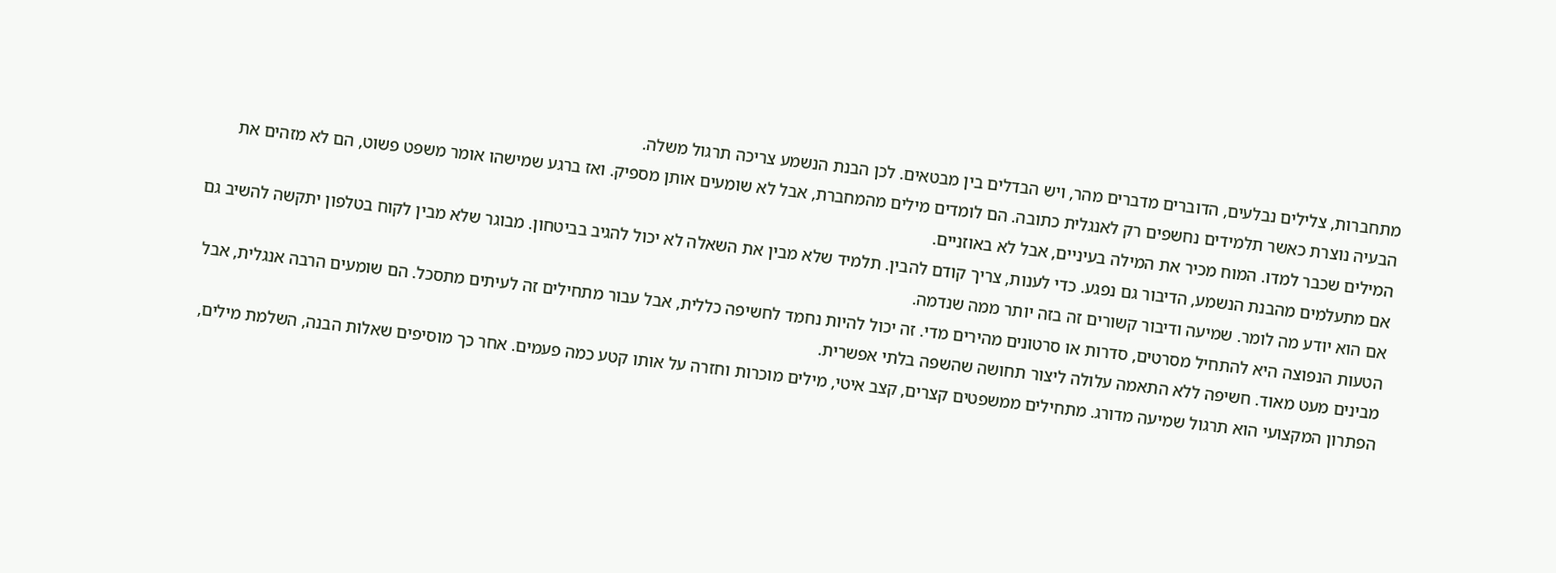מתחברות, צלילים נבלעים, הדוברים מדברים מהר, ויש הבדלים בין מבטאים. לכן הבנת הנשמע צריכה תרגול משלה.
הבעיה נוצרת כאשר תלמידים נחשפים רק לאנגלית כתובה. הם לומדים מילים מהמחברת, אבל לא שומעים אותן מספיק. ואז ברגע שמישהו אומר משפט פשוט, הם לא מזהים את המילים שכבר למדו. המוח מכיר את המילה בעיניים, אבל לא באוזניים.
אם מתעלמים מהבנת הנשמע, הדיבור גם נפגע. כדי לענות, צריך קודם להבין. תלמיד שלא מבין את השאלה לא יכול להגיב בביטחון. מבוגר שלא מבין לקוח בטלפון יתקשה להשיב גם אם הוא יודע מה לומר. שמיעה ודיבור קשורים זה בזה יותר ממה שנדמה.
הטעות הנפוצה היא להתחיל מסרטים, סדרות או סרטונים מהירים מדי. זה יכול להיות נחמד לחשיפה כללית, אבל עבור מתחילים זה לעיתים מתסכל. הם שומעים הרבה אנגלית, אבל מבינים מעט מאוד. חשיפה ללא התאמה עלולה ליצור תחושה שהשפה בלתי אפשרית.
הפתרון המקצועי הוא תרגול שמיעה מדורג. מתחילים ממשפטים קצרים, קצב איטי, מילים מוכרות וחזרה על אותו קטע כמה פעמים. אחר כך מוסיפים שאלות הבנה, השלמת מילים,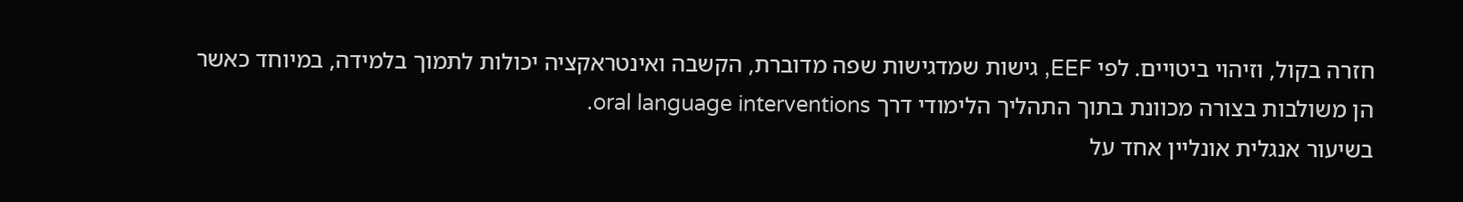חזרה בקול, וזיהוי ביטויים. לפי EEF, גישות שמדגישות שפה מדוברת, הקשבה ואינטראקציה יכולות לתמוך בלמידה, במיוחד כאשר הן משולבות בצורה מכוונת בתוך התהליך הלימודי דרך oral language interventions.
בשיעור אנגלית אונליין אחד על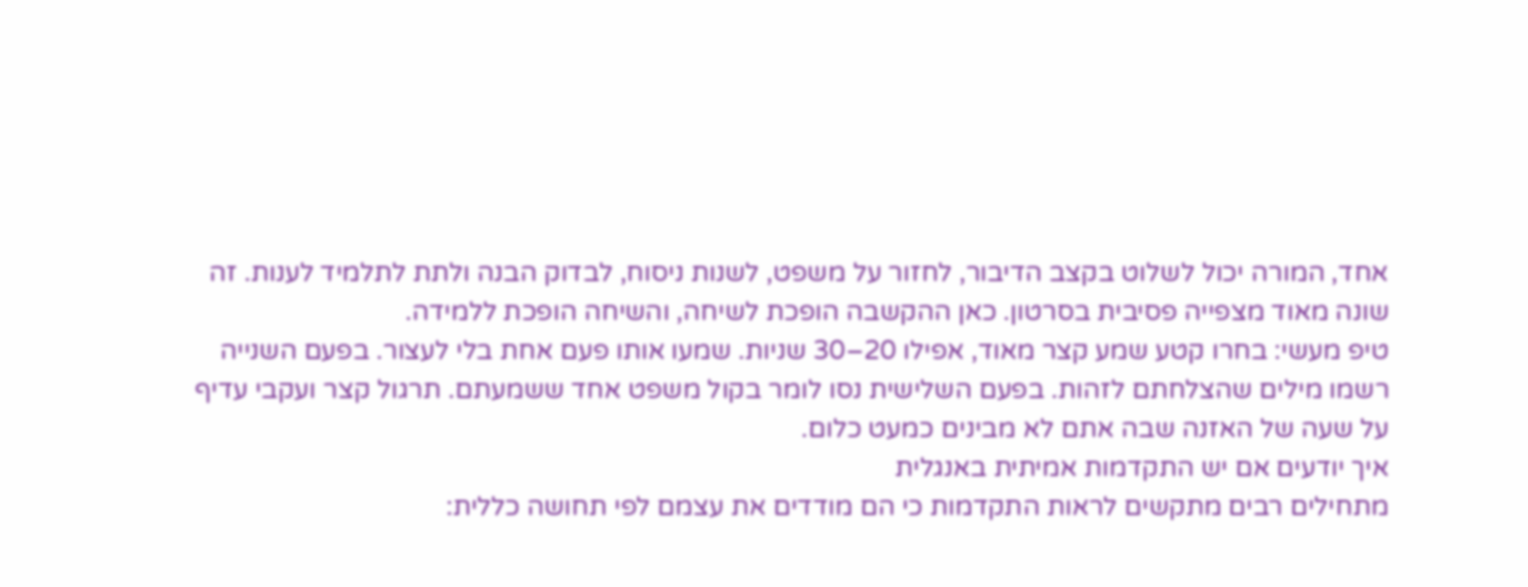אחד, המורה יכול לשלוט בקצב הדיבור, לחזור על משפט, לשנות ניסוח, לבדוק הבנה ולתת לתלמיד לענות. זה שונה מאוד מצפייה פסיבית בסרטון. כאן ההקשבה הופכת לשיחה, והשיחה הופכת ללמידה.
טיפ מעשי: בחרו קטע שמע קצר מאוד, אפילו 20–30 שניות. שמעו אותו פעם אחת בלי לעצור. בפעם השנייה רשמו מילים שהצלחתם לזהות. בפעם השלישית נסו לומר בקול משפט אחד ששמעתם. תרגול קצר ועקבי עדיף על שעה של האזנה שבה אתם לא מבינים כמעט כלום.
איך יודעים אם יש התקדמות אמיתית באנגלית
מתחילים רבים מתקשים לראות התקדמות כי הם מודדים את עצמם לפי תחושה כללית: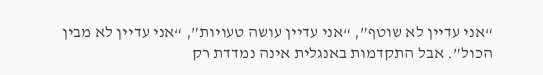“אני עדיין לא שוטף”, “אני עדיין עושה טעויות”, “אני עדיין לא מבין הכול”. אבל התקדמות באנגלית אינה נמדדת רק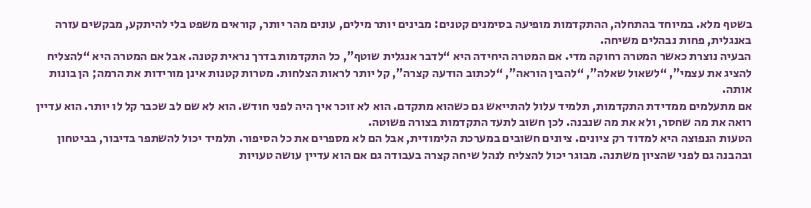בשטף מלא. במיוחד בהתחלה, ההתקדמות מופיעה בסימנים קטנים: מבינים יותר מילים, עונים מהר יותר, קוראים משפט בלי להיתקע, מבקשים עזרה באנגלית, פחות נבהלים משיחה.
הבעיה נוצרת כאשר המטרה רחוקה מדי. אם המטרה היחידה היא “לדבר אנגלית שוטף”, כל התקדמות בדרך נראית קטנה. אבל אם המטרה היא “להצליח להציג את עצמי”, “לשאול שאלה”, “להבין הוראה”, “לכתוב הודעה קצרה”, קל יותר לראות הצלחות. מטרות קטנות אינן מורידות את הרמה; הן בונות אותה.
אם מתעלמים ממדידת התקדמות, תלמיד עלול להתייאש גם כשהוא מתקדם. הוא לא זוכר איך היה לפני חודש. הוא לא שם לב שכבר קל לו יותר. הוא עדיין רואה את מה שחסר, ולא את מה שנבנה. לכן חשוב לתעד התקדמות בצורה פשוטה.
הטעות הנפוצה היא למדוד רק ציונים. ציונים חשובים במערכת הלימודית, אבל הם לא מספרים את כל הסיפור. תלמיד יכול להשתפר בדיבור, בביטחון ובהבנה גם לפני שהציון משתנה. מבוגר יכול להצליח לנהל שיחה קצרה בעבודה גם אם הוא עדיין עושה טעויות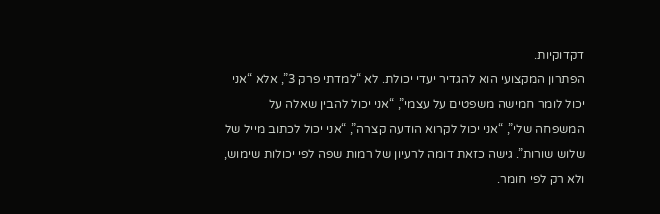דקדוקיות.
הפתרון המקצועי הוא להגדיר יעדי יכולת. לא “למדתי פרק 3”, אלא “אני יכול לומר חמישה משפטים על עצמי”, “אני יכול להבין שאלה על המשפחה שלי”, “אני יכול לקרוא הודעה קצרה”, “אני יכול לכתוב מייל של שלוש שורות”. גישה כזאת דומה לרעיון של רמות שפה לפי יכולות שימוש, ולא רק לפי חומר.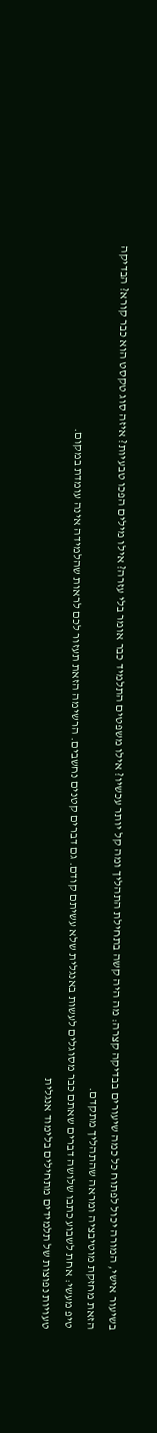בשיעור אישי, המורה יכול לפתוח כל כמה שיעורים בבדיקה קצרה: מה היה קשה בתחילת התהליך ומה קל יותר עכשיו? אילו משפטים התלמיד כבר אומר בלי עזרה? אילו מילים הפכו טבעיות? איזה סוג טקסט הוא כבר קורא? הבדיקה הזאת מחזקת מוטיבציה ומראה שהתהליך מתקדם.
טיפ מעשי: אחת לשבוע כתבו שלושה דברים שאתם כבר מסוגלים לעשות באנגלית שלא עשיתם קודם. גם דברים קטנים נחשבים. הרשימה הזאת תעזור לכם לראות שהלמידה אינה עומדת במקום.
טעויות נפוצות של תלמידים מתחילים בלימוד אנגלית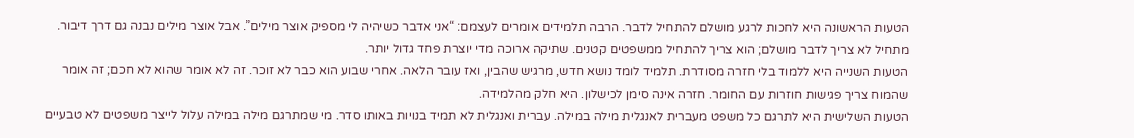הטעות הראשונה היא לחכות לרגע מושלם להתחיל לדבר. הרבה תלמידים אומרים לעצמם: “אני אדבר כשיהיה לי מספיק אוצר מילים”. אבל אוצר מילים נבנה גם דרך דיבור. מתחיל לא צריך לדבר מושלם; הוא צריך להתחיל ממשפטים קטנים. שתיקה ארוכה מדי יוצרת פחד גדול יותר.
הטעות השנייה היא ללמוד בלי חזרה מסודרת. תלמיד לומד נושא חדש, מרגיש שהבין, ואז עובר הלאה. אחרי שבוע הוא כבר לא זוכר. זה לא אומר שהוא לא חכם; זה אומר שהמוח צריך פגישות חוזרות עם החומר. חזרה אינה סימן לכישלון. היא חלק מהלמידה.
הטעות השלישית היא לתרגם כל משפט מעברית לאנגלית מילה במילה. עברית ואנגלית לא תמיד בנויות באותו סדר. מי שמתרגם מילה במילה עלול לייצר משפטים לא טבעיים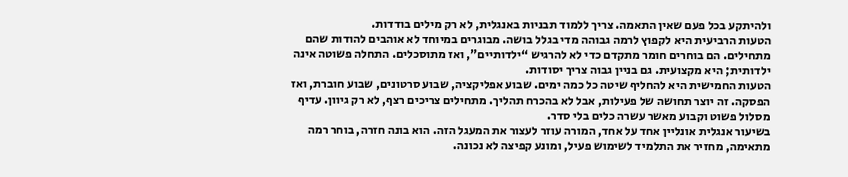ולהיתקע בכל פעם שאין התאמה. צריך ללמוד תבניות באנגלית, לא רק מילים בודדות.
הטעות הרביעית היא לקפוץ לרמה גבוהה מדי בגלל בושה. מבוגרים במיוחד לא אוהבים להודות שהם מתחילים. הם בוחרים חומר מתקדם כדי לא להרגיש “ילדותיים”, ואז מתוסכלים. התחלה פשוטה אינה ילדותית; היא מקצועית. גם בניין גבוה צריך יסודות.
הטעות החמישית היא להחליף שיטה כל כמה ימים. שבוע אפליקציה, שבוע סרטונים, שבוע חוברת, ואז הפסקה. זה יוצר תחושה של פעילות, אבל לא בהכרח תהליך. מתחילים צריכים רצף, לא רק גיוון. עדיף מסלול פשוט וקבוע מאשר עשרה כלים בלי סדר.
בשיעור אנגלית אונליין אחד על אחד, המורה עוזר לעצור את המעגל הזה. הוא בונה חזרה, בוחר רמה מתאימה, מחזיר את התלמיד לשימוש פעיל, ומונע קפיצה לא נכונה.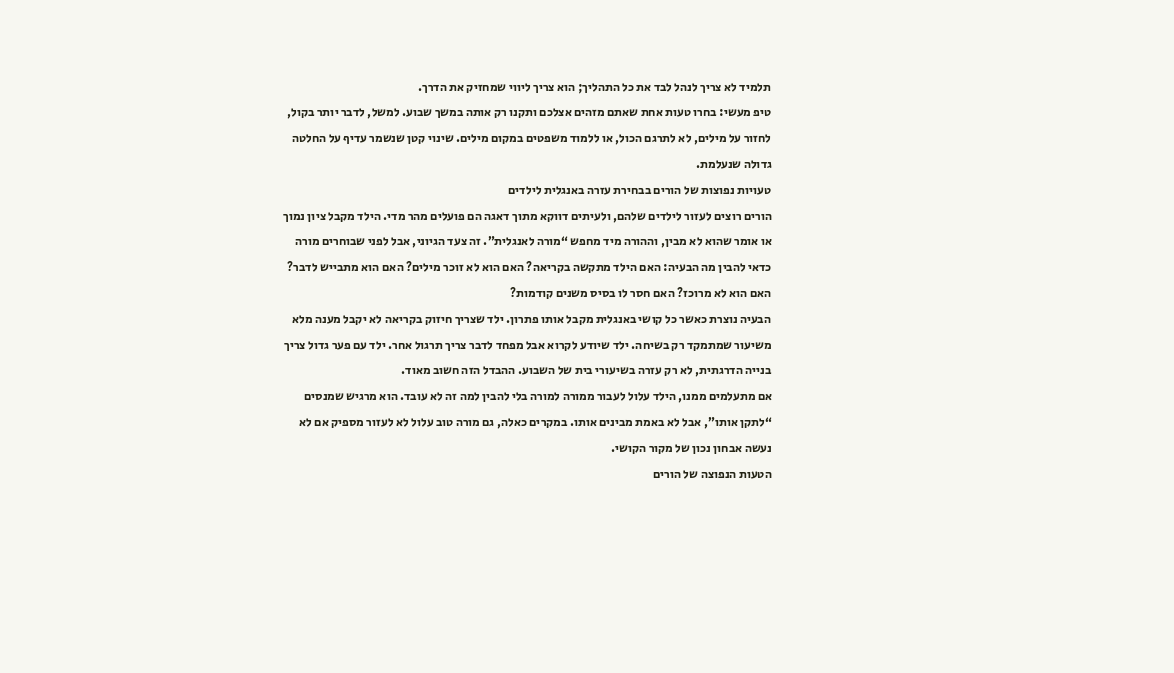תלמיד לא צריך לנהל לבד את כל התהליך; הוא צריך ליווי שמחזיק את הדרך.
טיפ מעשי: בחרו טעות אחת שאתם מזהים אצלכם ותקנו רק אותה במשך שבוע. למשל, לדבר יותר בקול, לחזור על מילים, לא לתרגם הכול, או ללמוד משפטים במקום מילים. שינוי קטן שנשמר עדיף על החלטה גדולה שנעלמת.
טעויות נפוצות של הורים בבחירת עזרה באנגלית לילדים
הורים רוצים לעזור לילדים שלהם, ולעיתים דווקא מתוך דאגה הם פועלים מהר מדי. הילד מקבל ציון נמוך או אומר שהוא לא מבין, וההורה מיד מחפש “מורה לאנגלית”. זה צעד הגיוני, אבל לפני שבוחרים מורה כדאי להבין מה הבעיה: האם הילד מתקשה בקריאה? האם הוא לא זוכר מילים? האם הוא מתבייש לדבר? האם הוא לא מרוכז? האם חסר לו בסיס משנים קודמות?
הבעיה נוצרת כאשר כל קושי באנגלית מקבל אותו פתרון. ילד שצריך חיזוק בקריאה לא יקבל מענה מלא משיעור שמתמקד רק בשיחה. ילד שיודע לקרוא אבל מפחד לדבר צריך תרגול אחר. ילד עם פער גדול צריך בנייה הדרגתית, לא רק עזרה בשיעורי בית של השבוע. ההבדל הזה חשוב מאוד.
אם מתעלמים ממנו, הילד עלול לעבור ממורה למורה בלי להבין למה זה לא עובד. הוא מרגיש שמנסים “לתקן אותו”, אבל לא באמת מבינים אותו. במקרים כאלה, גם מורה טוב עלול לא לעזור מספיק אם לא נעשה אבחון נכון של מקור הקושי.
הטעות הנפוצה של הורים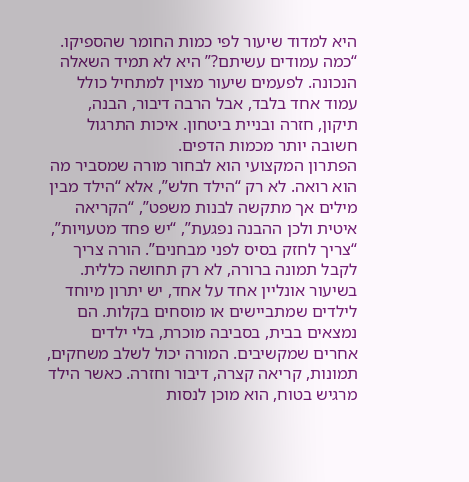היא למדוד שיעור לפי כמות החומר שהספיקו. “כמה עמודים עשיתם?” היא לא תמיד השאלה הנכונה. לפעמים שיעור מצוין למתחיל כולל עמוד אחד בלבד, אבל הרבה דיבור, הבנה, תיקון, חזרה ובניית ביטחון. איכות התרגול חשובה יותר מכמות הדפים.
הפתרון המקצועי הוא לבחור מורה שמסביר מה הוא רואה. לא רק “הילד חלש”, אלא “הילד מבין מילים אך מתקשה לבנות משפט”, “הקריאה איטית ולכן ההבנה נפגעת”, “יש פחד מטעויות”, “צריך לחזק בסיס לפני מבחנים”. הורה צריך לקבל תמונה ברורה, לא רק תחושה כללית.
בשיעור אונליין אחד על אחד, יש יתרון מיוחד לילדים שמתביישים או מוסחים בקלות. הם נמצאים בבית, בסביבה מוכרת, בלי ילדים אחרים שמקשיבים. המורה יכול לשלב משחקים, תמונות, קריאה קצרה, דיבור וחזרה. כאשר הילד מרגיש בטוח, הוא מוכן לנסות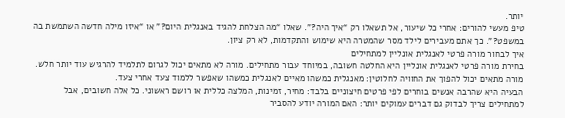יותר.
טיפ מעשי להורים: אחרי כל שיעור, אל תשאלו רק “איך היה?”. שאלו “מה הצלחת להגיד באנגלית היום?” או “איזו מילה חדשה השתמשת בה במשפט?”. כך אתם מעבירים לילד מסר שהמטרה היא שימוש והתקדמות, לא רק ציון.
איך לבחור מורה פרטי לאנגלית אונליין למתחילים
בחירת מורה פרטי לאנגלית אונליין היא החלטה חשובה, במיוחד עבור מתחילים. מורה לא מתאים יכול לגרום לתלמיד להרגיש עוד יותר חלש. מורה מתאים יכול להפוך את החוויה לחלוטין: מאנגלית כמשהו מאיים לאנגלית כמשהו שאפשר ללמוד צעד אחרי צעד.
הבעיה היא שהרבה אנשים בוחרים לפי פרטים חיצוניים בלבד: מחיר, זמינות, המלצה כללית או רושם ראשוני. כל אלה חשובים, אבל למתחילים צריך לבדוק גם דברים עמוקים יותר: האם המורה יודע להסביר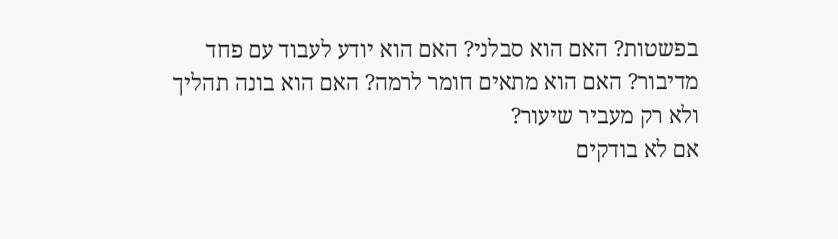בפשטות? האם הוא סבלני? האם הוא יודע לעבוד עם פחד מדיבור? האם הוא מתאים חומר לרמה? האם הוא בונה תהליך ולא רק מעביר שיעור?
אם לא בודקים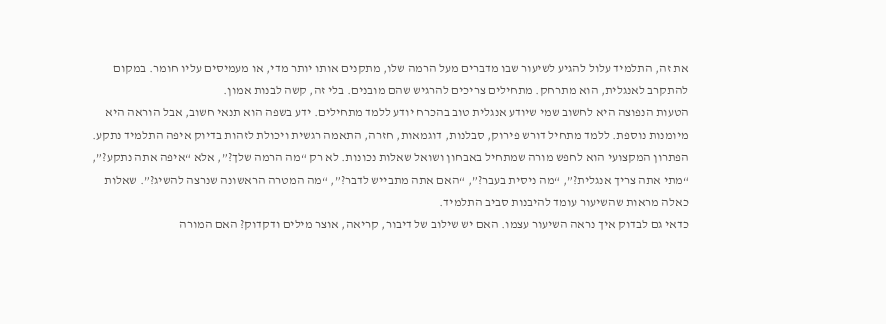את זה, התלמיד עלול להגיע לשיעור שבו מדברים מעל הרמה שלו, מתקנים אותו יותר מדי, או מעמיסים עליו חומר. במקום להתקרב לאנגלית, הוא מתרחק. מתחילים צריכים להרגיש שהם מובנים. בלי זה, קשה לבנות אמון.
הטעות הנפוצה היא לחשוב שמי שיודע אנגלית טוב בהכרח יודע ללמד מתחילים. ידע בשפה הוא תנאי חשוב, אבל הוראה היא מיומנות נוספת. ללמד מתחיל דורש פירוק, סבלנות, דוגמאות, חזרה, התאמה רגשית ויכולת לזהות בדיוק איפה התלמיד נתקע.
הפתרון המקצועי הוא לחפש מורה שמתחיל באבחון ושואל שאלות נכונות. לא רק “מה הרמה שלך?”, אלא “איפה אתה נתקע?”, “מתי אתה צריך אנגלית?”, “מה ניסית בעבר?”, “האם אתה מתבייש לדבר?”, “מה המטרה הראשונה שנרצה להשיג?”. שאלות כאלה מראות שהשיעור עומד להיבנות סביב התלמיד.
כדאי גם לבדוק איך נראה השיעור עצמו. האם יש שילוב של דיבור, קריאה, אוצר מילים ודקדוק? האם המורה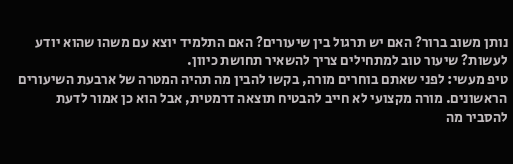נותן משוב ברור? האם יש תרגול בין שיעורים? האם התלמיד יוצא עם משהו שהוא יודע לעשות? שיעור טוב למתחילים צריך להשאיר תחושת כיוון.
טיפ מעשי: לפני שאתם בוחרים מורה, בקשו להבין מה תהיה המטרה של ארבעת השיעורים הראשונים. מורה מקצועי לא חייב להבטיח תוצאה דרמטית, אבל הוא כן אמור לדעת להסביר מה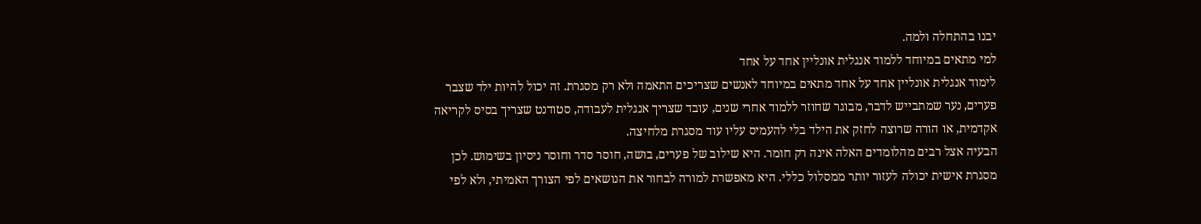יבנו בהתחלה ולמה.
למי מתאים במיוחד ללמוד אנגלית אונליין אחד על אחד
לימוד אנגלית אונליין אחד על אחד מתאים במיוחד לאנשים שצריכים התאמה ולא רק מסגרת. זה יכול להיות ילד שצבר פערים, נער שמתבייש לדבר, מבוגר שחוזר ללמוד אחרי שנים, עובד שצריך אנגלית לעבודה, סטודנט שצריך בסיס לקריאה אקדמית, או הורה שרוצה לחזק את הילד בלי להעמיס עליו עוד מסגרת מלחיצה.
הבעיה אצל רבים מהלומדים האלה אינה רק חומר. היא שילוב של פערים, בושה, חוסר סדר וחוסר ניסיון בשימוש. לכן מסגרת אישית יכולה לעזור יותר ממסלול כללי. היא מאפשרת למורה לבחור את הנושאים לפי הצורך האמיתי, ולא לפי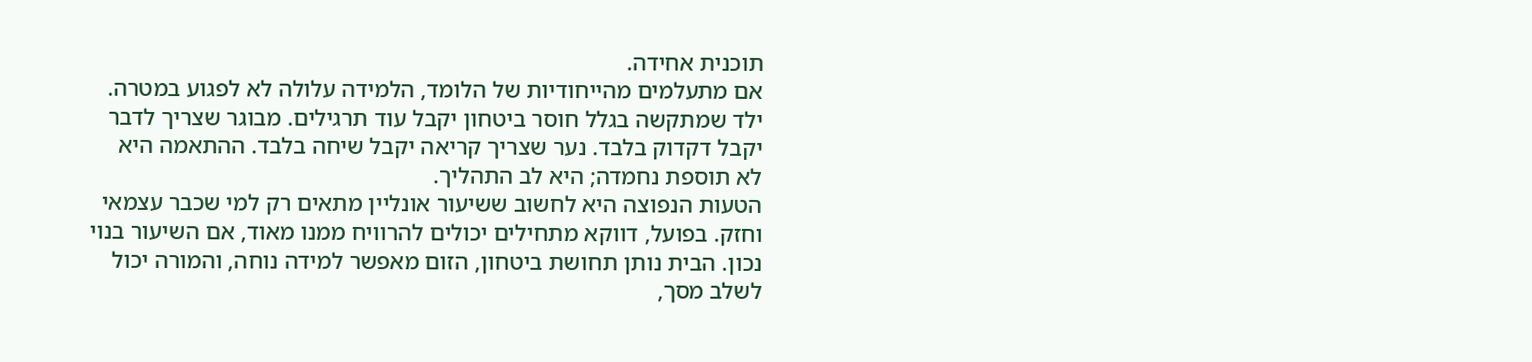תוכנית אחידה.
אם מתעלמים מהייחודיות של הלומד, הלמידה עלולה לא לפגוע במטרה. ילד שמתקשה בגלל חוסר ביטחון יקבל עוד תרגילים. מבוגר שצריך לדבר יקבל דקדוק בלבד. נער שצריך קריאה יקבל שיחה בלבד. ההתאמה היא לא תוספת נחמדה; היא לב התהליך.
הטעות הנפוצה היא לחשוב ששיעור אונליין מתאים רק למי שכבר עצמאי וחזק. בפועל, דווקא מתחילים יכולים להרוויח ממנו מאוד, אם השיעור בנוי נכון. הבית נותן תחושת ביטחון, הזום מאפשר למידה נוחה, והמורה יכול לשלב מסך,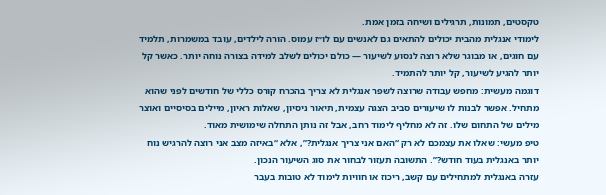טקסטים, תמונות, תרגילים ושיחה בזמן אמת.
לימודי אנגלית מהבית יכולים להתאים גם לאנשים עם לו״ז עמוס. הורה לילדים, עובד במשמרות, תלמיד עם חוגים, או מבוגר שלא רוצה לנסוע לשיעור — כולם יכולים לשלב למידה בצורה נוחה יותר. כאשר קל יותר להגיע לשיעור, קל יותר להתמיד.
דוגמה מעשית: מחפש עבודה שרוצה לשפר אנגלית לא צריך בהכרח קורס כללי של חודשים לפני שהוא מתחיל. אפשר לבנות לו שיעורים סביב הצגה עצמית, תיאור ניסיון, שאלות ראיון, מיילים בסיסיים ואוצר מילים של התחום שלו. זה לא מחליף לימוד רחב, אבל זה נותן התחלה שימושית מאוד.
טיפ מעשי: שאלו את עצמכם לא רק “האם אני צריך אנגלית?”, אלא “באיזה מצב אני רוצה להרגיש נוח יותר באנגלית בעוד חודש?”. התשובה תעזור לבחור את סוג השיעור הנכון.
עזרה באנגלית למתחילים עם קשב, ריכוז או חוויות לימוד לא טובות בעבר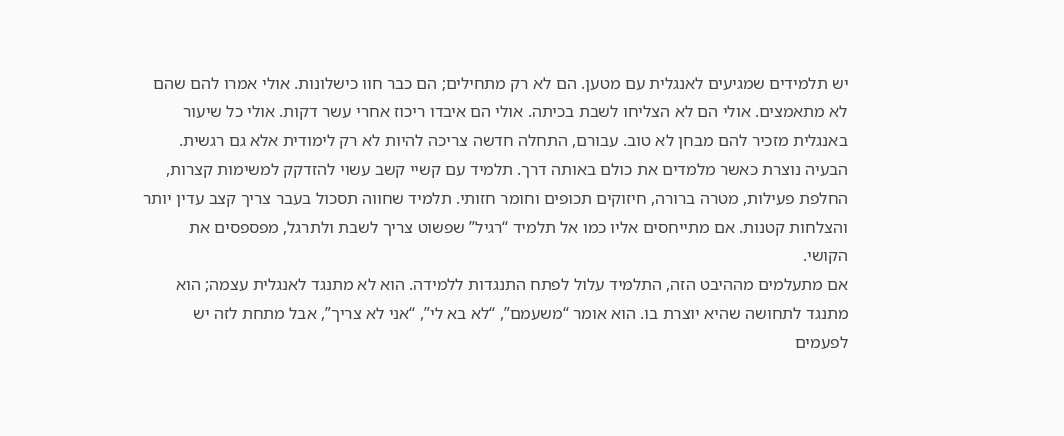יש תלמידים שמגיעים לאנגלית עם מטען. הם לא רק מתחילים; הם כבר חוו כישלונות. אולי אמרו להם שהם לא מתאמצים. אולי הם לא הצליחו לשבת בכיתה. אולי הם איבדו ריכוז אחרי עשר דקות. אולי כל שיעור באנגלית מזכיר להם מבחן לא טוב. עבורם, התחלה חדשה צריכה להיות לא רק לימודית אלא גם רגשית.
הבעיה נוצרת כאשר מלמדים את כולם באותה דרך. תלמיד עם קשיי קשב עשוי להזדקק למשימות קצרות, החלפת פעילות, מטרה ברורה, חיזוקים תכופים וחומר חזותי. תלמיד שחווה תסכול בעבר צריך קצב עדין יותר והצלחות קטנות. אם מתייחסים אליו כמו אל תלמיד “רגיל” שפשוט צריך לשבת ולתרגל, מפספסים את הקושי.
אם מתעלמים מההיבט הזה, התלמיד עלול לפתח התנגדות ללמידה. הוא לא מתנגד לאנגלית עצמה; הוא מתנגד לתחושה שהיא יוצרת בו. הוא אומר “משעמם”, “לא בא לי”, “אני לא צריך”, אבל מתחת לזה יש לפעמים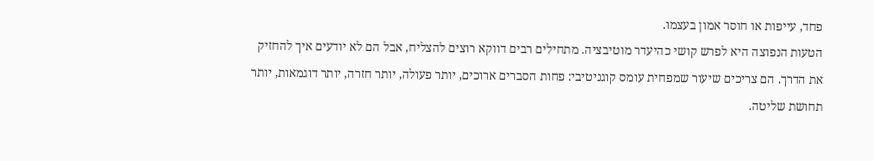פחד, עייפות או חוסר אמון בעצמו.
הטעות הנפוצה היא לפרש קושי כהיעדר מוטיבציה. מתחילים רבים דווקא רוצים להצליח, אבל הם לא יודעים איך להחזיק את הדרך. הם צריכים שיעור שמפחית עומס קוגניטיבי: פחות הסברים ארוכים, יותר פעולה, יותר חזרה, יותר דוגמאות, יותר תחושת שליטה.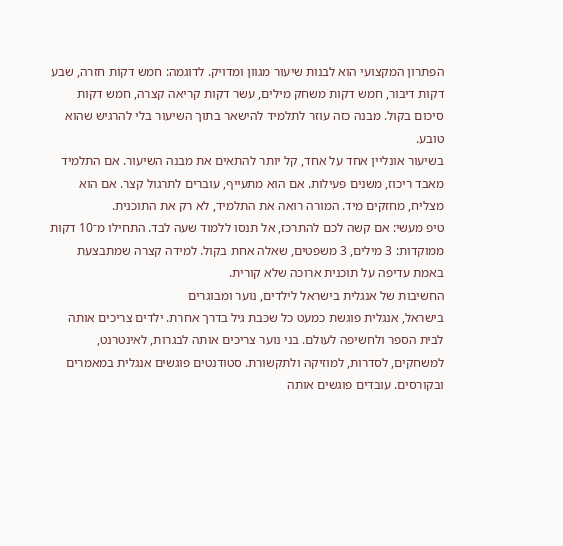הפתרון המקצועי הוא לבנות שיעור מגוון ומדויק. לדוגמה: חמש דקות חזרה, שבע דקות דיבור, חמש דקות משחק מילים, עשר דקות קריאה קצרה, חמש דקות סיכום בקול. מבנה כזה עוזר לתלמיד להישאר בתוך השיעור בלי להרגיש שהוא טובע.
בשיעור אונליין אחד על אחד, קל יותר להתאים את מבנה השיעור. אם התלמיד מאבד ריכוז, משנים פעילות. אם הוא מתעייף, עוברים לתרגול קצר. אם הוא מצליח, מחזקים מיד. המורה רואה את התלמיד, לא רק את התוכנית.
טיפ מעשי: אם קשה לכם להתרכז, אל תנסו ללמוד שעה לבד. התחילו מ־10 דקות ממוקדות: 3 מילים, 3 משפטים, שאלה אחת בקול. למידה קצרה שמתבצעת באמת עדיפה על תוכנית ארוכה שלא קורית.
החשיבות של אנגלית בישראל לילדים, נוער ומבוגרים
בישראל, אנגלית פוגשת כמעט כל שכבת גיל בדרך אחרת. ילדים צריכים אותה לבית הספר ולחשיפה לעולם. בני נוער צריכים אותה לבגרות, לאינטרנט, למשחקים, לסדרות, למוזיקה ולתקשורת. סטודנטים פוגשים אנגלית במאמרים ובקורסים. עובדים פוגשים אותה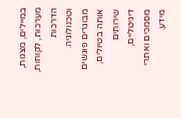במיילים, מצגות, מערכות, לקוחות, הדרכות וטכנולוגיה. מבוגרים פוגשים אותה בטיולים, שירותים דיגיטליים, מסמכים ואתרי מידע.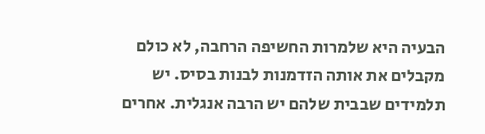הבעיה היא שלמרות החשיפה הרחבה, לא כולם מקבלים את אותה הזדמנות לבנות בסיס. יש תלמידים שבבית שלהם יש הרבה אנגלית. אחרים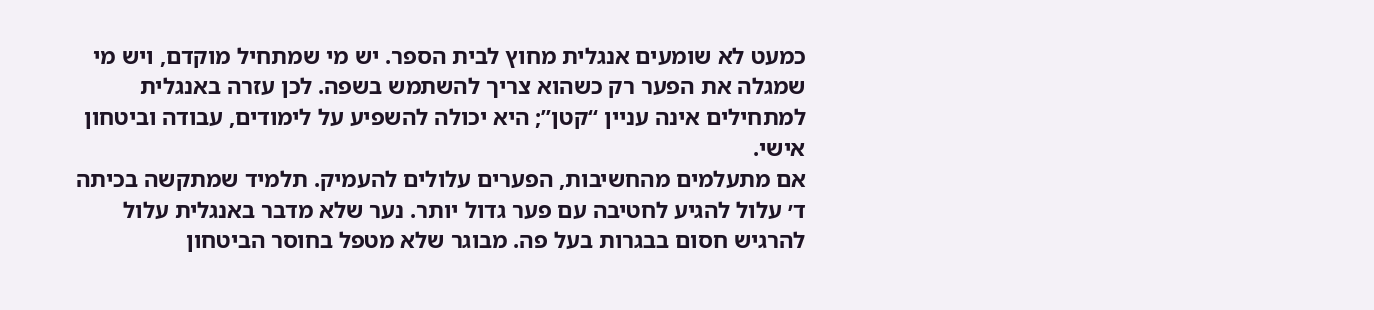כמעט לא שומעים אנגלית מחוץ לבית הספר. יש מי שמתחיל מוקדם, ויש מי שמגלה את הפער רק כשהוא צריך להשתמש בשפה. לכן עזרה באנגלית למתחילים אינה עניין “קטן”; היא יכולה להשפיע על לימודים, עבודה וביטחון אישי.
אם מתעלמים מהחשיבות, הפערים עלולים להעמיק. תלמיד שמתקשה בכיתה ד׳ עלול להגיע לחטיבה עם פער גדול יותר. נער שלא מדבר באנגלית עלול להרגיש חסום בבגרות בעל פה. מבוגר שלא מטפל בחוסר הביטחון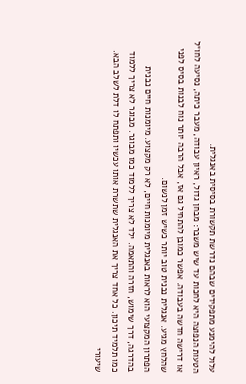עלול להימנע מתפקידים שבהם נדרשת תקשורת בסיסית באנגלית.
הטעות הנפוצה היא לחכות עד שיש משבר: מבחן גדול, ראיון עבודה, מעבר כיתה, נסיעה לחו״ל או דרישה חדשה בעבודה. אפשר כמובן להתחיל גם אז, אבל הרבה יותר נוח לבנות בסיס לפני שהלחץ מגיע. אנגלית נבנית טוב יותר כשיש זמן לנשום.
הפתרון המקצועי הוא לראות באנגלית מיומנות חיים, לא רק מקצוע. מיומנות חיים נבנית בהדרגה, דרך שימוש, חזרה והתאמה. ילד לא צריך ללמוד כמו מבוגר. מבוגר לא צריך ללמוד כמו תלמיד תיכון. כל אחד צריך את האנגלית שתשרת אותו עכשיו ותפתח לו דלת לשלב הבא.
שיעורי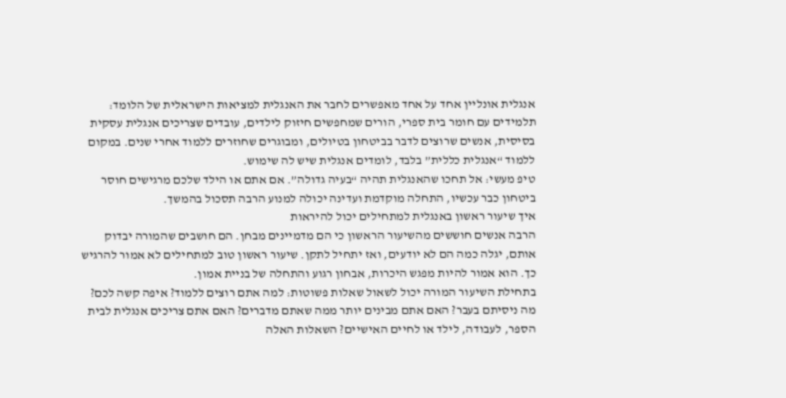אנגלית אונליין אחד על אחד מאפשרים לחבר את האנגלית למציאות הישראלית של הלומד: תלמידים עם חומר בית ספרי, הורים שמחפשים חיזוק לילדים, עובדים שצריכים אנגלית עסקית בסיסית, אנשים שרוצים לדבר בביטחון בטיולים, ומבוגרים שחוזרים ללמוד אחרי שנים. במקום ללמוד “אנגלית כללית” בלבד, לומדים אנגלית שיש לה שימוש.
טיפ מעשי: אל תחכו שהאנגלית תהיה “בעיה גדולה”. אם אתם או הילד שלכם מרגישים חוסר ביטחון כבר עכשיו, התחלה מוקדמת ועדינה יכולה למנוע הרבה תסכול בהמשך.
איך שיעור ראשון באנגלית למתחילים יכול להיראות
הרבה אנשים חוששים מהשיעור הראשון כי הם מדמיינים מבחן. הם חושבים שהמורה יבדוק אותם, יגלה כמה הם לא יודעים, ואז יתחיל לתקן. שיעור ראשון טוב למתחילים לא אמור להרגיש כך. הוא אמור להיות מפגש היכרות, אבחון רגוע והתחלה של בניית אמון.
בתחילת השיעור המורה יכול לשאול שאלות פשוטות: למה אתם רוצים ללמוד? איפה קשה לכם? מה ניסיתם בעבר? האם אתם מבינים יותר ממה שאתם מדברים? האם אתם צריכים אנגלית לבית הספר, לעבודה, לילד או לחיים האישיים? השאלות האלה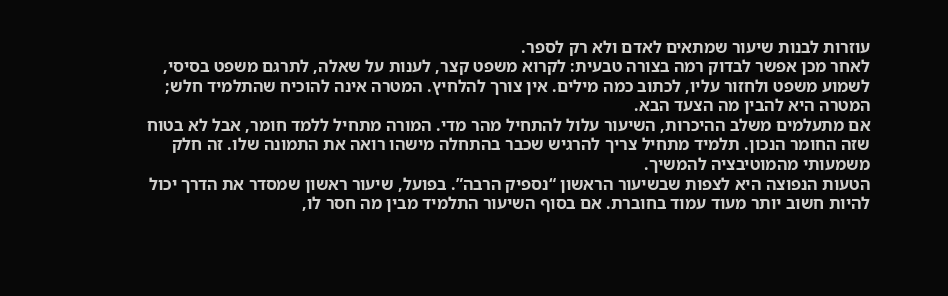עוזרות לבנות שיעור שמתאים לאדם ולא רק לספר.
לאחר מכן אפשר לבדוק רמה בצורה טבעית: לקרוא משפט קצר, לענות על שאלה, לתרגם משפט בסיסי, לשמוע משפט ולחזור עליו, לכתוב כמה מילים. אין צורך להלחיץ. המטרה אינה להוכיח שהתלמיד חלש; המטרה היא להבין מה הצעד הבא.
אם מתעלמים משלב ההיכרות, השיעור עלול להתחיל מהר מדי. המורה מתחיל ללמד חומר, אבל לא בטוח שזה החומר הנכון. תלמיד מתחיל צריך להרגיש שכבר בהתחלה מישהו רואה את התמונה שלו. זה חלק משמעותי מהמוטיבציה להמשיך.
הטעות הנפוצה היא לצפות שבשיעור הראשון “נספיק הרבה”. בפועל, שיעור ראשון שמסדר את הדרך יכול להיות חשוב יותר מעוד עמוד בחוברת. אם בסוף השיעור התלמיד מבין מה חסר לו,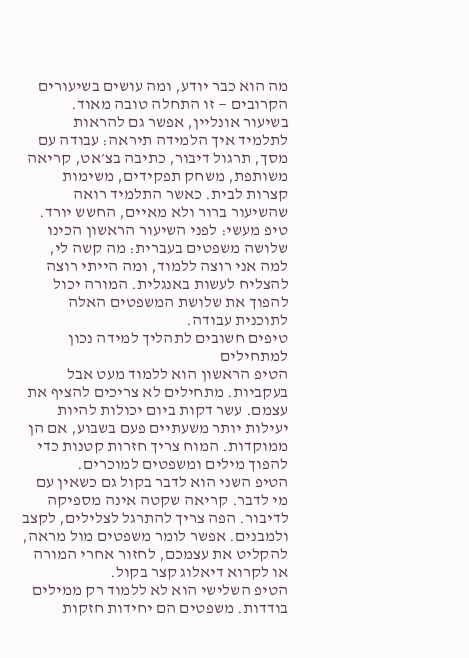מה הוא כבר יודע, ומה עושים בשיעורים הקרובים — זו התחלה טובה מאוד.
בשיעור אונליין, אפשר גם להראות לתלמיד איך הלמידה תיראה: עבודה עם מסך, תרגול דיבור, כתיבה בצ׳אט, קריאה משותפת, משחק תפקידים, משימות קצרות לבית. כאשר התלמיד רואה שהשיעור ברור ולא מאיים, החשש יורד.
טיפ מעשי: לפני השיעור הראשון הכינו שלושה משפטים בעברית: מה קשה לי, למה אני רוצה ללמוד, ומה הייתי רוצה להצליח לעשות באנגלית. המורה יכול להפוך את שלושת המשפטים האלה לתוכנית עבודה.
טיפים חשובים לתהליך למידה נכון למתחילים
הטיפ הראשון הוא ללמוד מעט אבל בעקביות. מתחילים לא צריכים להציף את עצמם. עשר דקות ביום יכולות להיות יעילות יותר משעתיים פעם בשבוע, אם הן ממוקדות. המוח צריך חזרות קטנות כדי להפוך מילים ומשפטים למוכרים.
הטיפ השני הוא לדבר בקול גם כשאין עם מי לדבר. קריאה שקטה אינה מספיקה לדיבור. הפה צריך להתרגל לצלילים, לקצב ולמבנים. אפשר לומר משפטים מול מראה, להקליט את עצמכם, לחזור אחרי המורה או לקרוא דיאלוג קצר בקול.
הטיפ השלישי הוא לא ללמוד רק ממילים בודדות. משפטים הם יחידות חזקות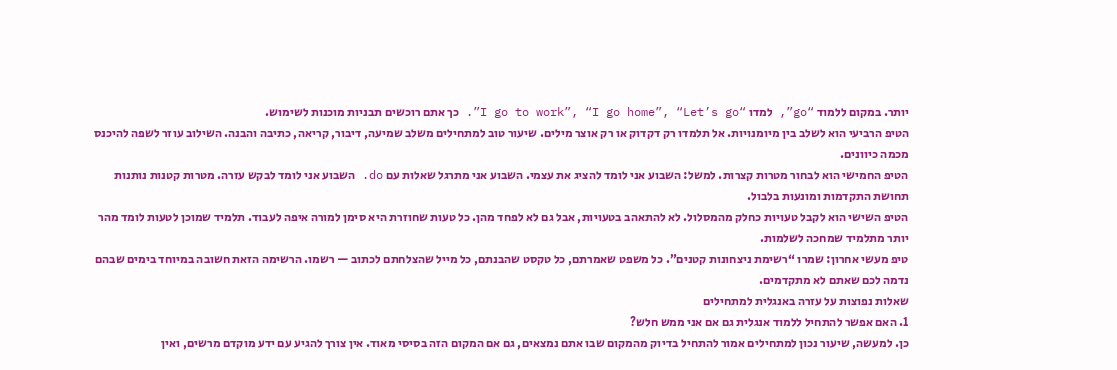יותר. במקום ללמוד “go”, למדו “I go to work”, “I go home”, “Let’s go”. כך אתם רוכשים תבניות מוכנות לשימוש.
הטיפ הרביעי הוא לשלב בין מיומנויות. אל תלמדו רק דקדוק או רק אוצר מילים. שיעור טוב למתחילים משלב שמיעה, דיבור, קריאה, כתיבה והבנה. השילוב עוזר לשפה להיכנס מכמה כיוונים.
הטיפ החמישי הוא לבחור מטרות קצרות. למשל: השבוע אני לומד להציג את עצמי. השבוע אני מתרגל שאלות עם do. השבוע אני לומד לבקש עזרה. מטרות קטנות נותנות תחושת התקדמות ומונעות בלבול.
הטיפ השישי הוא לקבל טעויות כחלק מהמסלול. לא להתאהב בטעויות, אבל גם לא לפחד מהן. כל טעות שחוזרת היא סימן למורה איפה לעבוד. תלמיד שמוכן לטעות לומד מהר יותר מתלמיד שמחכה לשלמות.
טיפ מעשי אחרון: שמרו “רשימת ניצחונות קטנים”. כל משפט שאמרתם, כל טקסט שהבנתם, כל מייל שהצלחתם לכתוב — רשמו. הרשימה הזאת חשובה במיוחד בימים שבהם נדמה לכם שאתם לא מתקדמים.
שאלות נפוצות על עזרה באנגלית למתחילים
1. האם אפשר להתחיל ללמוד אנגלית גם אם אני ממש חלש?
כן. למעשה, שיעור נכון למתחילים אמור להתחיל בדיוק מהמקום שבו אתם נמצאים, גם אם המקום הזה בסיסי מאוד. אין צורך להגיע עם ידע מוקדם מרשים, ואין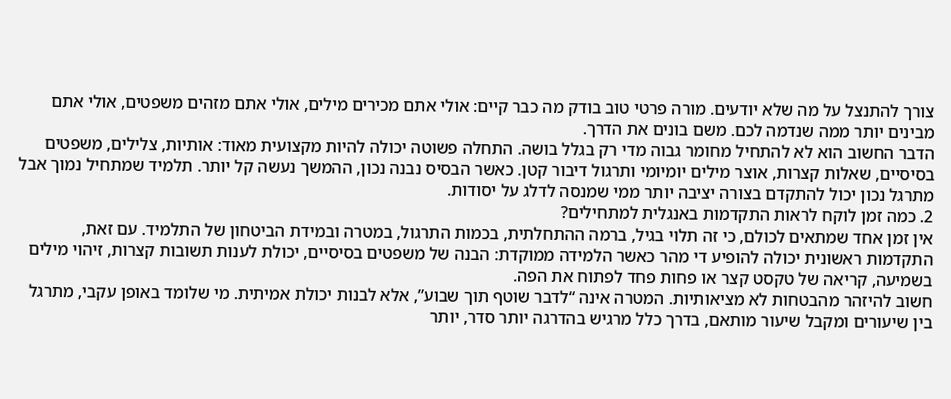צורך להתנצל על מה שלא יודעים. מורה פרטי טוב בודק מה כבר קיים: אולי אתם מכירים מילים, אולי אתם מזהים משפטים, אולי אתם מבינים יותר ממה שנדמה לכם. משם בונים את הדרך.
הדבר החשוב הוא לא להתחיל מחומר גבוה מדי רק בגלל בושה. התחלה פשוטה יכולה להיות מקצועית מאוד: אותיות, צלילים, משפטים בסיסיים, שאלות קצרות, אוצר מילים יומיומי ותרגול דיבור קטן. כאשר הבסיס נבנה נכון, ההמשך נעשה קל יותר. תלמיד שמתחיל נמוך אבל מתרגל נכון יכול להתקדם בצורה יציבה יותר ממי שמנסה לדלג על יסודות.
2. כמה זמן לוקח לראות התקדמות באנגלית למתחילים?
אין זמן אחד שמתאים לכולם, כי זה תלוי בגיל, ברמה ההתחלתית, בכמות התרגול, במטרה ובמידת הביטחון של התלמיד. עם זאת, התקדמות ראשונית יכולה להופיע די מהר כאשר הלמידה ממוקדת: הבנה של משפטים בסיסיים, יכולת לענות תשובות קצרות, זיהוי מילים בשמיעה, קריאה של טקסט קצר או פחות פחד לפתוח את הפה.
חשוב להיזהר מהבטחות לא מציאותיות. המטרה אינה “לדבר שוטף תוך שבוע”, אלא לבנות יכולת אמיתית. מי שלומד באופן עקבי, מתרגל בין שיעורים ומקבל שיעור מותאם, בדרך כלל מרגיש בהדרגה יותר סדר, יותר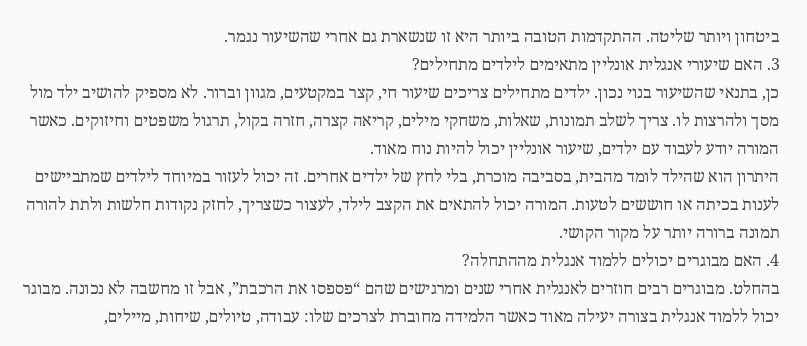ביטחון ויותר שליטה. ההתקדמות הטובה ביותר היא זו שנשארת גם אחרי שהשיעור נגמר.
3. האם שיעורי אנגלית אונליין מתאימים לילדים מתחילים?
כן, בתנאי שהשיעור בנוי נכון. ילדים מתחילים צריכים שיעור חי, קצר במקטעים, מגוון וברור. לא מספיק להושיב ילד מול מסך ולהרצות לו. צריך לשלב תמונות, שאלות, משחקי מילים, קריאה קצרה, חזרה בקול, תרגול משפטים וחיזוקים. כאשר המורה יודע לעבוד עם ילדים, שיעור אונליין יכול להיות נוח מאוד.
היתרון הוא שהילד לומד מהבית, בסביבה מוכרת, בלי לחץ של ילדים אחרים. זה יכול לעזור במיוחד לילדים שמתביישים לענות בכיתה או חוששים לטעות. המורה יכול להתאים את הקצב לילד, לעצור כשצריך, לחזק נקודות חלשות ולתת להורה תמונה ברורה יותר על מקור הקושי.
4. האם מבוגרים יכולים ללמוד אנגלית מההתחלה?
בהחלט. מבוגרים רבים חוזרים לאנגלית אחרי שנים ומרגישים שהם “פספסו את הרכבת”, אבל זו מחשבה לא נכונה. מבוגר יכול ללמוד אנגלית בצורה יעילה מאוד כאשר הלמידה מחוברת לצרכים שלו: עבודה, טיולים, שיחות, מיילים,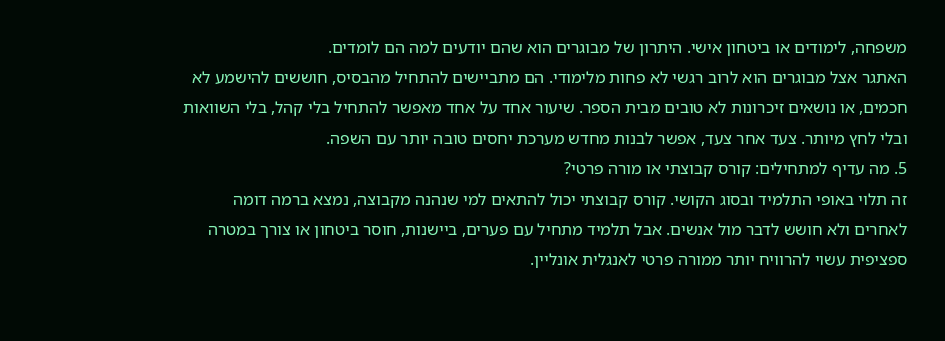משפחה, לימודים או ביטחון אישי. היתרון של מבוגרים הוא שהם יודעים למה הם לומדים.
האתגר אצל מבוגרים הוא לרוב רגשי לא פחות מלימודי. הם מתביישים להתחיל מהבסיס, חוששים להישמע לא חכמים, או נושאים זיכרונות לא טובים מבית הספר. שיעור אחד על אחד מאפשר להתחיל בלי קהל, בלי השוואות ובלי לחץ מיותר. צעד אחר צעד, אפשר לבנות מחדש מערכת יחסים טובה יותר עם השפה.
5. מה עדיף למתחילים: קורס קבוצתי או מורה פרטי?
זה תלוי באופי התלמיד ובסוג הקושי. קורס קבוצתי יכול להתאים למי שנהנה מקבוצה, נמצא ברמה דומה לאחרים ולא חושש לדבר מול אנשים. אבל תלמיד מתחיל עם פערים, ביישנות, חוסר ביטחון או צורך במטרה ספציפית עשוי להרוויח יותר ממורה פרטי לאנגלית אונליין.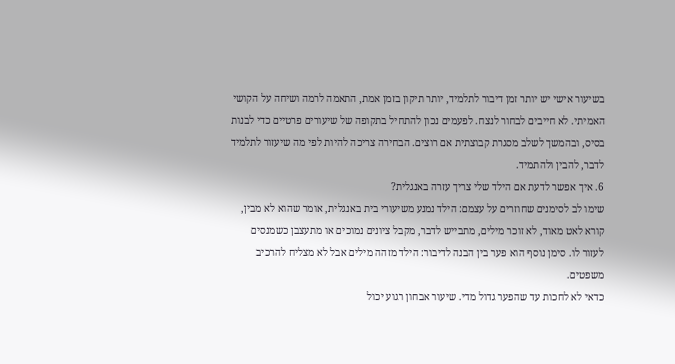בשיעור אישי יש יותר זמן דיבור לתלמיד, יותר תיקון בזמן אמת, התאמה לרמה ושיחה על הקושי האמיתי. לא חייבים לבחור לנצח. לפעמים נכון להתחיל בתקופה של שיעורים פרטיים כדי לבנות בסיס, ובהמשך לשלב מסגרת קבוצתית אם רוצים. הבחירה צריכה להיות לפי מה שיעזור לתלמיד לדבר, להבין ולהתמיד.
6. איך אפשר לדעת אם הילד שלי צריך עזרה באנגלית?
שימו לב לסימנים שחוזרים על עצמם: הילד נמנע משיעורי בית באנגלית, אומר שהוא לא מבין, קורא לאט מאוד, לא זוכר מילים, מתבייש לדבר, מקבל ציונים נמוכים או מתעצבן כשמנסים לעזור לו. סימן נוסף הוא פער בין הבנה לדיבור: הילד מזהה מילים אבל לא מצליח להרכיב משפטים.
כדאי לא לחכות עד שהפער גדול מדי. שיעור אבחון רגוע יכול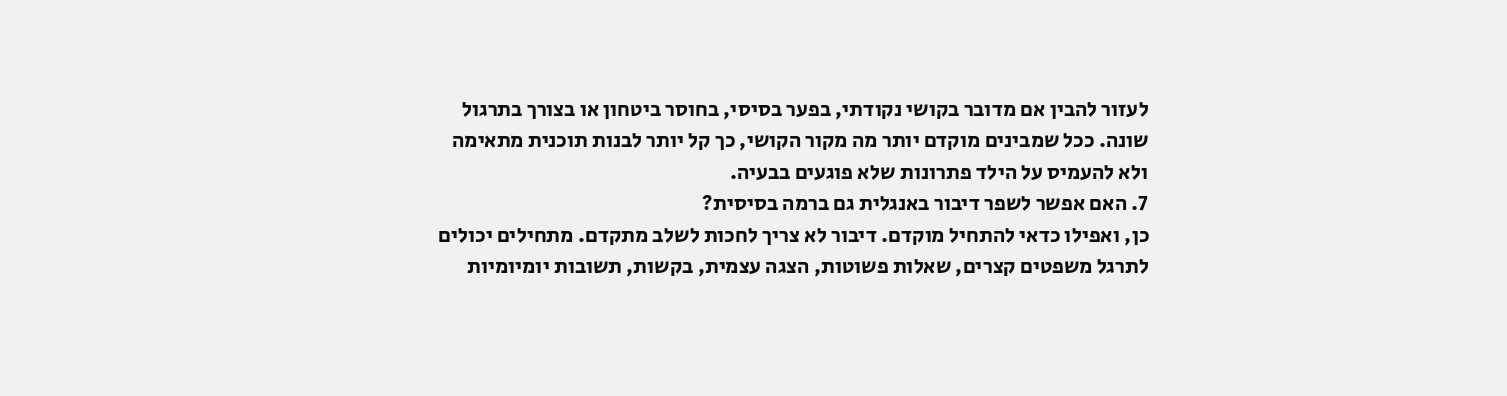לעזור להבין אם מדובר בקושי נקודתי, בפער בסיסי, בחוסר ביטחון או בצורך בתרגול שונה. ככל שמבינים מוקדם יותר מה מקור הקושי, כך קל יותר לבנות תוכנית מתאימה ולא להעמיס על הילד פתרונות שלא פוגעים בבעיה.
7. האם אפשר לשפר דיבור באנגלית גם ברמה בסיסית?
כן, ואפילו כדאי להתחיל מוקדם. דיבור לא צריך לחכות לשלב מתקדם. מתחילים יכולים לתרגל משפטים קצרים, שאלות פשוטות, הצגה עצמית, בקשות, תשובות יומיומיות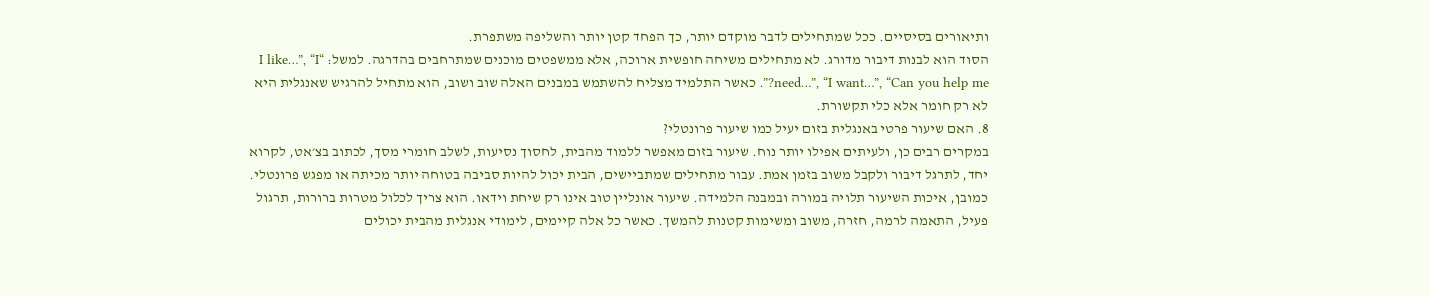ותיאורים בסיסיים. ככל שמתחילים לדבר מוקדם יותר, כך הפחד קטן יותר והשליפה משתפרת.
הסוד הוא לבנות דיבור מדורג. לא מתחילים משיחה חופשית ארוכה, אלא ממשפטים מוכנים שמתרחבים בהדרגה. למשל: “I like…”, “I need…”, “I want…”, “Can you help me?”. כאשר התלמיד מצליח להשתמש במבנים האלה שוב ושוב, הוא מתחיל להרגיש שאנגלית היא לא רק חומר אלא כלי תקשורת.
8. האם שיעור פרטי באנגלית בזום יעיל כמו שיעור פרונטלי?
במקרים רבים כן, ולעיתים אפילו יותר נוח. שיעור בזום מאפשר ללמוד מהבית, לחסוך נסיעות, לשלב חומרי מסך, לכתוב בצ׳אט, לקרוא יחד, לתרגל דיבור ולקבל משוב בזמן אמת. עבור מתחילים שמתביישים, הבית יכול להיות סביבה בטוחה יותר מכיתה או מפגש פרונטלי.
כמובן, איכות השיעור תלויה במורה ובמבנה הלמידה. שיעור אונליין טוב אינו רק שיחת וידאו. הוא צריך לכלול מטרות ברורות, תרגול פעיל, התאמה לרמה, חזרה, משוב ומשימות קטנות להמשך. כאשר כל אלה קיימים, לימודי אנגלית מהבית יכולים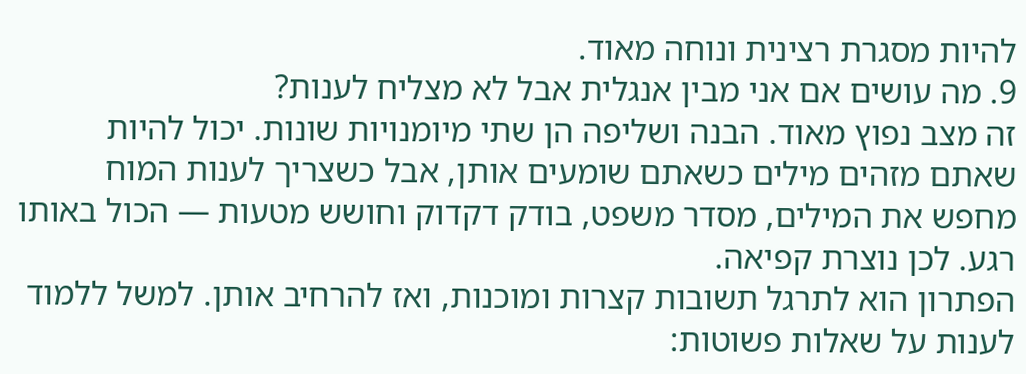להיות מסגרת רצינית ונוחה מאוד.
9. מה עושים אם אני מבין אנגלית אבל לא מצליח לענות?
זה מצב נפוץ מאוד. הבנה ושליפה הן שתי מיומנויות שונות. יכול להיות שאתם מזהים מילים כשאתם שומעים אותן, אבל כשצריך לענות המוח מחפש את המילים, מסדר משפט, בודק דקדוק וחושש מטעות — הכול באותו רגע. לכן נוצרת קפיאה.
הפתרון הוא לתרגל תשובות קצרות ומוכנות, ואז להרחיב אותן. למשל ללמוד לענות על שאלות פשוטות: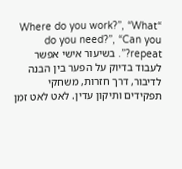“Where do you work?”, “What do you need?”, “Can you repeat?”. בשיעור אישי אפשר לעבוד בדיוק על הפער בין הבנה לדיבור, דרך חזרות, משחקי תפקידים ותיקון עדין. לאט לאט זמן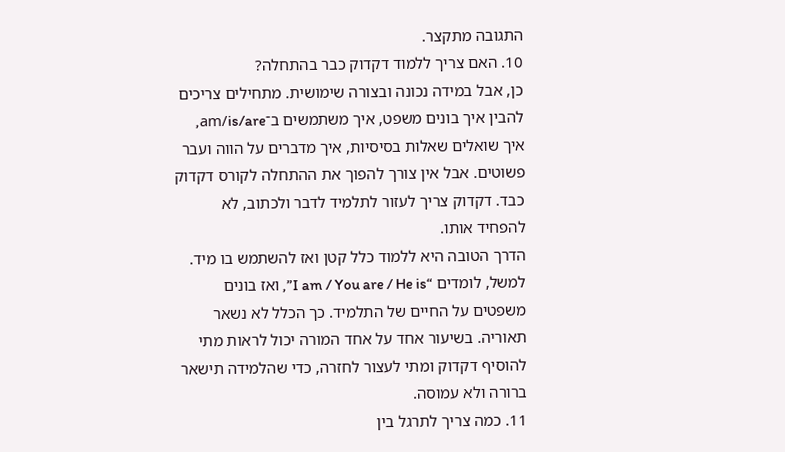התגובה מתקצר.
10. האם צריך ללמוד דקדוק כבר בהתחלה?
כן, אבל במידה נכונה ובצורה שימושית. מתחילים צריכים להבין איך בונים משפט, איך משתמשים ב־am/is/are, איך שואלים שאלות בסיסיות, איך מדברים על הווה ועבר פשוטים. אבל אין צורך להפוך את ההתחלה לקורס דקדוק כבד. דקדוק צריך לעזור לתלמיד לדבר ולכתוב, לא להפחיד אותו.
הדרך הטובה היא ללמוד כלל קטן ואז להשתמש בו מיד. למשל, לומדים “I am / You are / He is”, ואז בונים משפטים על החיים של התלמיד. כך הכלל לא נשאר תאוריה. בשיעור אחד על אחד המורה יכול לראות מתי להוסיף דקדוק ומתי לעצור לחזרה, כדי שהלמידה תישאר ברורה ולא עמוסה.
11. כמה צריך לתרגל בין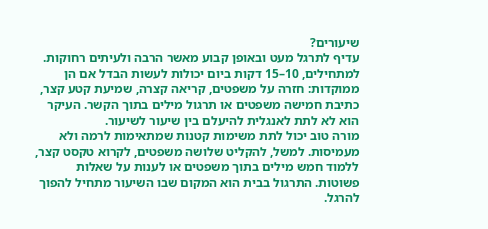שיעורים?
עדיף לתרגל מעט ובאופן קבוע מאשר הרבה ולעיתים רחוקות. למתחילים, 10–15 דקות ביום יכולות לעשות הבדל אם הן ממוקדות: חזרה על משפטים, קריאה קצרה, שמיעת קטע קצר, כתיבת חמישה משפטים או תרגול מילים בתוך הקשר. העיקר הוא לא לתת לאנגלית להיעלם בין שיעור לשיעור.
מורה טוב יכול לתת משימות קטנות שמתאימות לרמה ולא מעמיסות. למשל, להקליט שלושה משפטים, לקרוא טקסט קצר, ללמוד חמש מילים בתוך משפטים או לענות על שאלות פשוטות. התרגול בבית הוא המקום שבו השיעור מתחיל להפוך להרגל.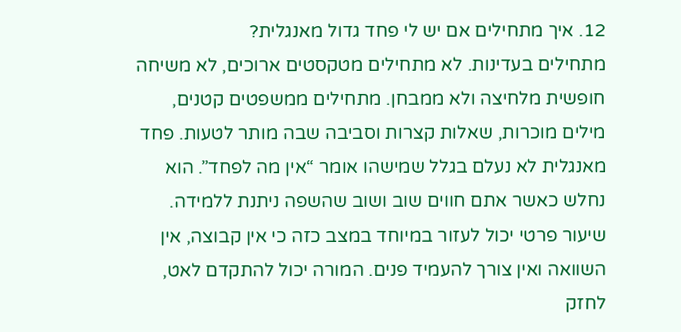12. איך מתחילים אם יש לי פחד גדול מאנגלית?
מתחילים בעדינות. לא מתחילים מטקסטים ארוכים, לא משיחה חופשית מלחיצה ולא ממבחן. מתחילים ממשפטים קטנים, מילים מוכרות, שאלות קצרות וסביבה שבה מותר לטעות. פחד מאנגלית לא נעלם בגלל שמישהו אומר “אין מה לפחד”. הוא נחלש כאשר אתם חווים שוב ושוב שהשפה ניתנת ללמידה.
שיעור פרטי יכול לעזור במיוחד במצב כזה כי אין קבוצה, אין השוואה ואין צורך להעמיד פנים. המורה יכול להתקדם לאט, לחזק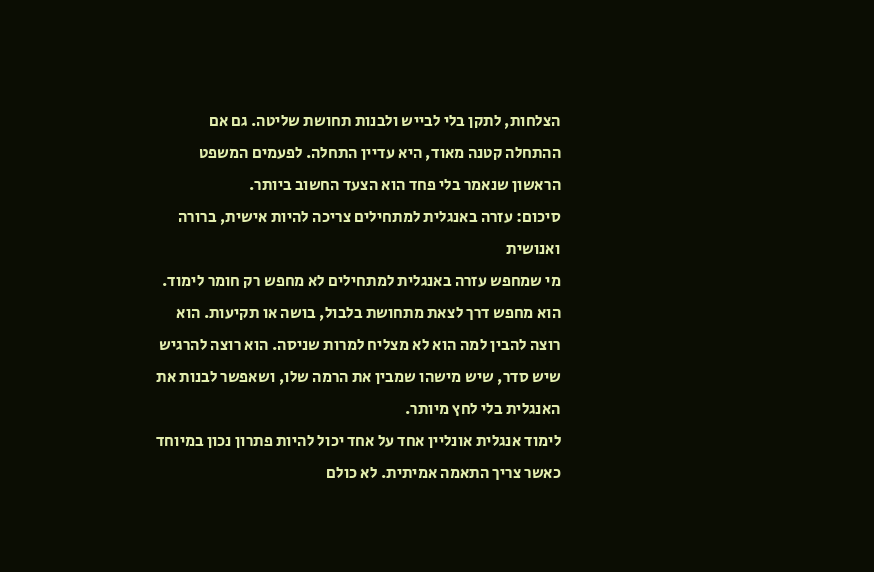הצלחות, לתקן בלי לבייש ולבנות תחושת שליטה. גם אם ההתחלה קטנה מאוד, היא עדיין התחלה. לפעמים המשפט הראשון שנאמר בלי פחד הוא הצעד החשוב ביותר.
סיכום: עזרה באנגלית למתחילים צריכה להיות אישית, ברורה ואנושית
מי שמחפש עזרה באנגלית למתחילים לא מחפש רק חומר לימוד. הוא מחפש דרך לצאת מתחושת בלבול, בושה או תקיעות. הוא רוצה להבין למה הוא לא מצליח למרות שניסה. הוא רוצה להרגיש שיש סדר, שיש מישהו שמבין את הרמה שלו, ושאפשר לבנות את האנגלית בלי לחץ מיותר.
לימוד אנגלית אונליין אחד על אחד יכול להיות פתרון נכון במיוחד כאשר צריך התאמה אמיתית. לא כולם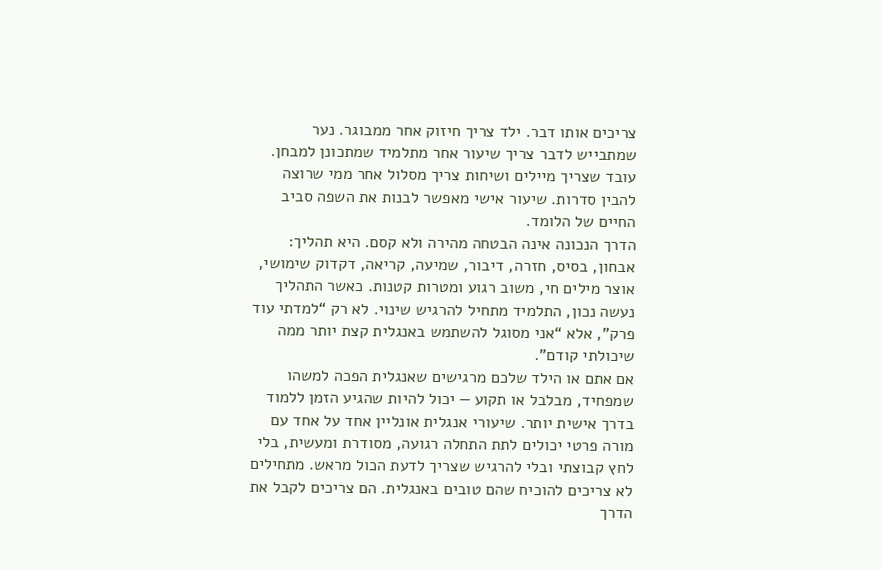צריכים אותו דבר. ילד צריך חיזוק אחר ממבוגר. נער שמתבייש לדבר צריך שיעור אחר מתלמיד שמתכונן למבחן. עובד שצריך מיילים ושיחות צריך מסלול אחר ממי שרוצה להבין סדרות. שיעור אישי מאפשר לבנות את השפה סביב החיים של הלומד.
הדרך הנכונה אינה הבטחה מהירה ולא קסם. היא תהליך: אבחון, בסיס, חזרה, דיבור, שמיעה, קריאה, דקדוק שימושי, אוצר מילים חי, משוב רגוע ומטרות קטנות. כאשר התהליך נעשה נכון, התלמיד מתחיל להרגיש שינוי. לא רק “למדתי עוד פרק”, אלא “אני מסוגל להשתמש באנגלית קצת יותר ממה שיכולתי קודם”.
אם אתם או הילד שלכם מרגישים שאנגלית הפכה למשהו שמפחיד, מבלבל או תקוע — יכול להיות שהגיע הזמן ללמוד בדרך אישית יותר. שיעורי אנגלית אונליין אחד על אחד עם מורה פרטי יכולים לתת התחלה רגועה, מסודרת ומעשית, בלי לחץ קבוצתי ובלי להרגיש שצריך לדעת הכול מראש. מתחילים לא צריכים להוכיח שהם טובים באנגלית. הם צריכים לקבל את הדרך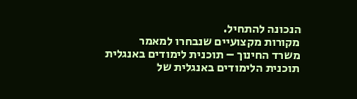הנכונה להתחיל.
מקורות מקצועיים שנבחרו למאמר
משרד החינוך – תוכנית לימודים באנגלית
תוכנית הלימודים באנגלית של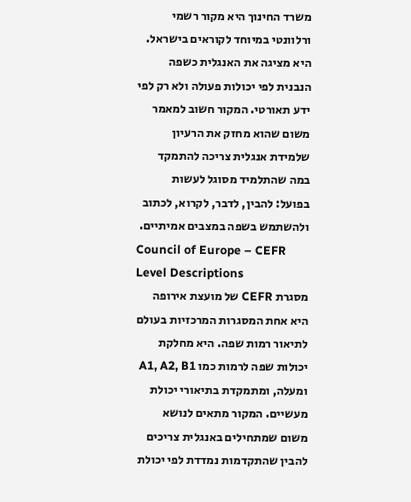משרד החינוך היא מקור רשמי ורלוונטי במיוחד לקוראים בישראל. היא מציגה את האנגלית כשפה הנבנית לפי יכולות פעולה ולא רק לפי ידע תאורטי. המקור חשוב למאמר משום שהוא מחזק את הרעיון שלמידת אנגלית צריכה להתמקד במה שהתלמיד מסוגל לעשות בפועל: להבין, לדבר, לקרוא, לכתוב ולהשתמש בשפה במצבים אמיתיים.
Council of Europe – CEFR Level Descriptions
מסגרת CEFR של מועצת אירופה היא אחת המסגרות המרכזיות בעולם לתיאור רמות שפה. היא מחלקת יכולות שפה לרמות כמו A1, A2, B1 ומעלה, ומתמקדת בתיאורי יכולת מעשיים. המקור מתאים לנושא משום שמתחילים באנגלית צריכים להבין שהתקדמות נמדדת לפי יכולת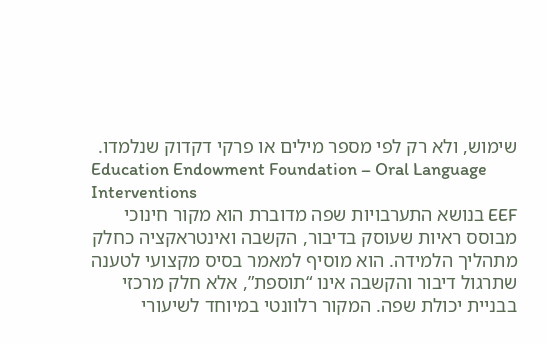שימוש, ולא רק לפי מספר מילים או פרקי דקדוק שנלמדו.
Education Endowment Foundation – Oral Language Interventions
EEF בנושא התערבויות שפה מדוברת הוא מקור חינוכי מבוסס ראיות שעוסק בדיבור, הקשבה ואינטראקציה כחלק מתהליך הלמידה. הוא מוסיף למאמר בסיס מקצועי לטענה שתרגול דיבור והקשבה אינו “תוספת”, אלא חלק מרכזי בבניית יכולת שפה. המקור רלוונטי במיוחד לשיעורי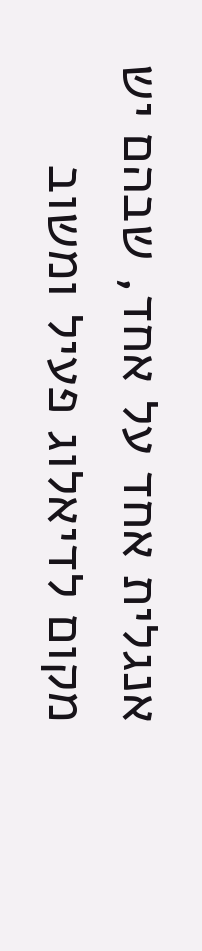אנגלית אחד על אחד, שבהם יש מקום לדיאלוג פעיל ומשוב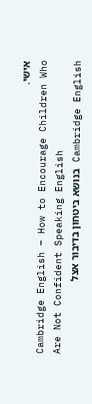אישי.
Cambridge English – How to Encourage Children Who Are Not Confident Speaking English
Cambridge English בנושא ביטחון בדיבור אצל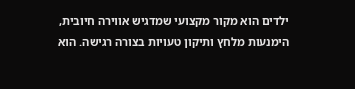ילדים הוא מקור מקצועי שמדגיש אווירה חיובית, הימנעות מלחץ ותיקון טעויות בצורה רגישה. הוא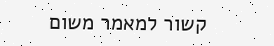קשור למאמר משום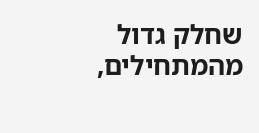שחלק גדול מהמתחילים,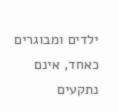ילדים ומבוגרים כאחד, אינם נתקעים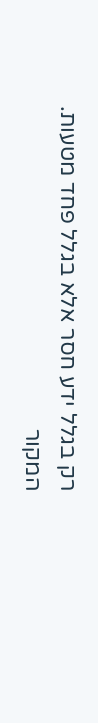רק בגלל ידע חסר אלא בגלל פחד מטעות. המקור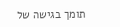תומך בגישה של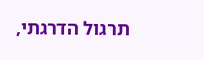תרגול הדרגתי,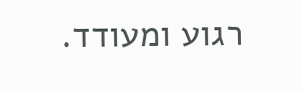רגוע ומעודד.